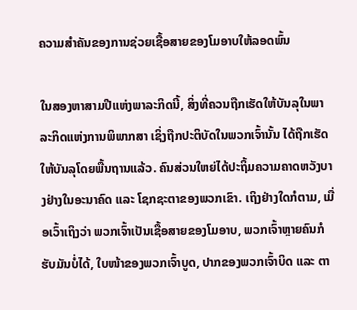ຄວາມສຳຄັນຂອງການຊ່ວຍເຊື້ອສາຍຂອງໂມອາບໃຫ້ລອດພົ້ນ

ໃນສອງຫາສາມປີແຫ່ງພາລະກິດນີ້, ສິ່ງທີ່ຄວນຖືກເຮັດໃຫ້ບັນລຸໃນພາລະກິດແຫ່ງການພິພາກສາ ເຊິ່ງຖືກປະຕິບັດໃນພວກເຈົ້ານັ້ນ ໄດ້ຖືກເຮັດໃຫ້ບັນລຸໂດຍພື້ນຖານແລ້ວ. ຄົນສ່ວນໃຫຍ່ໄດ້ປະຖິ້ມຄວາມຄາດຫວັງບາງຢ່າງໃນອະນາຄົດ ແລະ ໂຊກຊະຕາຂອງພວກເຂົາ. ເຖິງຢ່າງໃດກໍຕາມ, ເມື່ອເວົ້າເຖິງວ່າ ພວກເຈົ້າເປັນເຊື້ອສາຍຂອງໂມອາບ, ພວກເຈົ້າຫຼາຍຄົນກໍຮັບມັນບໍ່ໄດ້, ໃບໜ້າຂອງພວກເຈົ້າບູດ, ປາກຂອງພວກເຈົ້າບິດ ແລະ ຕາ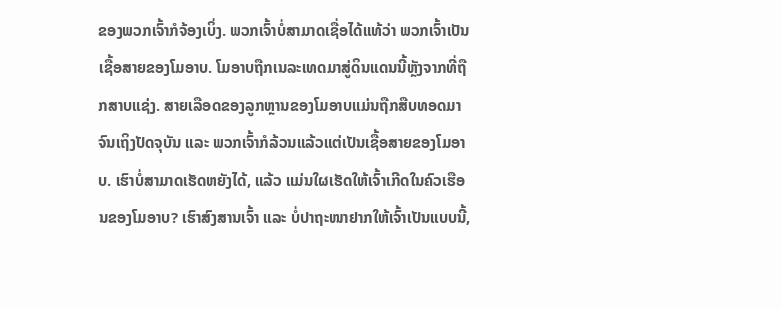ຂອງພວກເຈົ້າກໍຈ້ອງເບິ່ງ. ພວກເຈົ້າບໍ່ສາມາດເຊື່ອໄດ້ແທ້ວ່າ ພວກເຈົ້າເປັນເຊື້ອສາຍຂອງໂມອາບ. ໂມອາບຖືກເນລະເທດມາສູ່ດິນແດນນີ້ຫຼັງຈາກທີ່ຖືກສາບແຊ່ງ. ສາຍເລືອດຂອງລູກຫຼານຂອງໂມອາບແມ່ນຖືກສືບທອດມາຈົນເຖິງປັດຈຸບັນ ແລະ ພວກເຈົ້າກໍລ້ວນແລ້ວແຕ່ເປັນເຊື້ອສາຍຂອງໂມອາບ. ເຮົາບໍ່ສາມາດເຮັດຫຍັງໄດ້, ແລ້ວ ແມ່ນໃຜເຮັດໃຫ້ເຈົ້າເກີດໃນຄົວເຮືອນຂອງໂມອາບ? ເຮົາສົງສານເຈົ້າ ແລະ ບໍ່ປາຖະໜາຢາກໃຫ້ເຈົ້າເປັນແບບນີ້,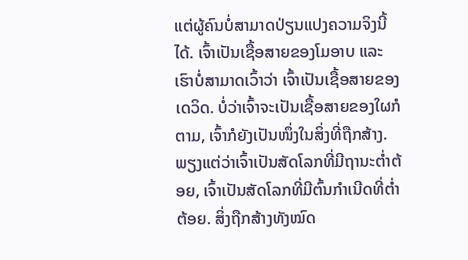ແຕ່ຜູ້ຄົນບໍ່ສາມາດປ່ຽນແປງຄວາມຈິງນີ້ໄດ້. ເຈົ້າເປັນເຊື້ອສາຍຂອງໂມອາບ ແລະ ເຮົາບໍ່ສາມາດເວົ້າວ່າ ເຈົ້າເປັນເຊື້ອສາຍຂອງເດວິດ. ບໍ່ວ່າເຈົ້າຈະເປັນເຊື້ອສາຍຂອງໃຜກໍຕາມ, ເຈົ້າກໍຍັງເປັນໜຶ່ງໃນສິ່ງທີ່ຖືກສ້າງ. ພຽງແຕ່ວ່າເຈົ້າເປັນສັດໂລກທີ່ມີຖານະຕໍ່າຕ້ອຍ, ເຈົ້າເປັນສັດໂລກທີ່ມີຕົ້ນກຳເນີດທີ່ຕໍ່າຕ້ອຍ. ສິ່ງຖືກສ້າງທັງໝົດ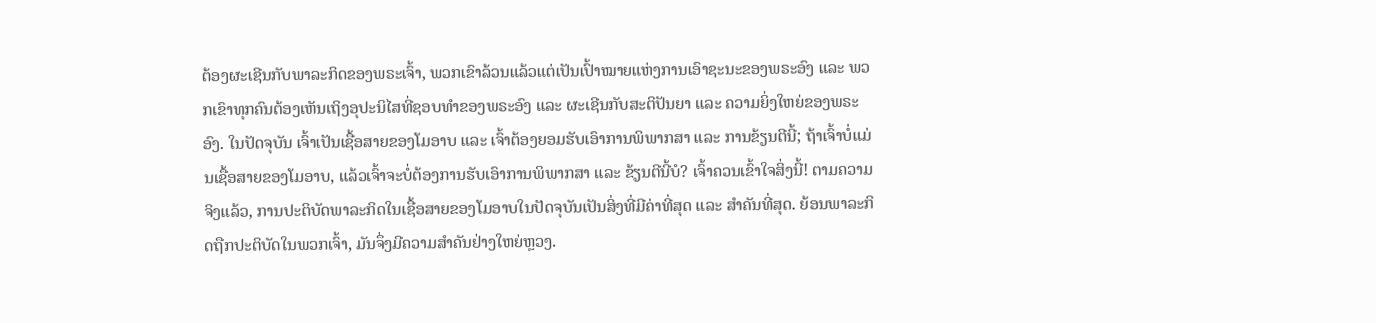ຕ້ອງຜະເຊີນກັບພາລະກິດຂອງພຣະເຈົ້າ, ພວກເຂົາລ້ວນແລ້ວແຕ່ເປັນເປົ້າໝາຍແຫ່ງການເອົາຊະນະຂອງພຣະອົງ ແລະ ພວກເຂົາທຸກຄົນຕ້ອງເຫັນເຖິງອຸປະນິໄສທີ່ຊອບທຳຂອງພຣະອົງ ແລະ ຜະເຊີນກັບສະຕິປັນຍາ ແລະ ຄວາມຍິ່ງໃຫຍ່ຂອງພຣະອົງ. ໃນປັດຈຸບັນ ເຈົ້າເປັນເຊື້ອສາຍຂອງໂມອາບ ແລະ ເຈົ້າຕ້ອງຍອມຮັບເອົາການພິພາກສາ ແລະ ການຂ້ຽນຕີນີ້; ຖ້າເຈົ້າບໍ່ແມ່ນເຊື້ອສາຍຂອງໂມອາບ, ແລ້ວເຈົ້າຈະບໍ່ຕ້ອງການຮັບເອົາການພິພາກສາ ແລະ ຂ້ຽນຕີນີ້ບໍ? ເຈົ້າຄວນເຂົ້າໃຈສິ່ງນີ້! ຕາມຄວາມຈິງແລ້ວ, ການປະຕິບັດພາລະກິດໃນເຊື້ອສາຍຂອງໂມອາບໃນປັດຈຸບັນເປັນສິ່ງທີ່ມີຄ່າທີ່ສຸດ ແລະ ສຳຄັນທີ່ສຸດ. ຍ້ອນພາລະກິດຖືກປະຕິບັດໃນພວກເຈົ້າ, ມັນຈຶ່ງມີຄວາມສຳຄັນຢ່າງໃຫຍ່ຫຼວງ.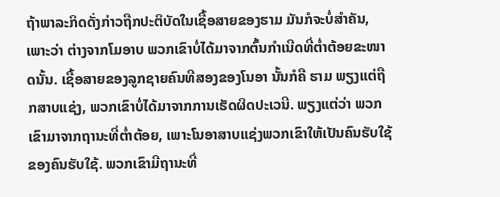ຖ້າພາລະກິດດັ່ງກ່າວຖືກປະຕິບັດໃນເຊື້ອສາຍຂອງຮາມ ມັນກໍຈະບໍ່ສຳຄັນ, ເພາະວ່າ ຕ່າງຈາກໂມອາບ ພວກເຂົາບໍ່ໄດ້ມາຈາກຕົ້ນກຳເນີດທີ່ຕໍ່າຕ້ອຍຂະໜາດນັ້ນ. ເຊື້ອສາຍຂອງລູກຊາຍຄົນທີສອງຂອງໂນອາ ນັ້ນກໍຄື ຮາມ ພຽງແຕ່ຖືກສາບແຊ່ງ, ພວກເຂົາບໍ່ໄດ້ມາຈາກການເຮັດຜິດປະເວນີ. ພຽງແຕ່ວ່າ ພວກເຂົາມາຈາກຖານະທີ່ຕໍ່າຕ້ອຍ, ເພາະໂນອາສາບແຊ່ງພວກເຂົາໃຫ້ເປັນຄົນຮັບໃຊ້ຂອງຄົນຮັບໃຊ້. ພວກເຂົາມີຖານະທີ່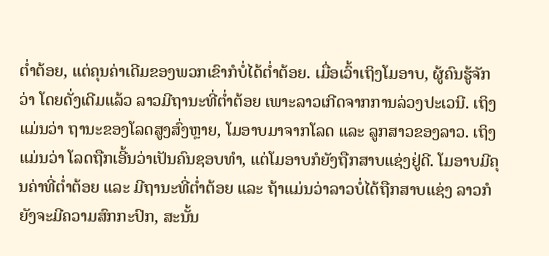ຕໍ່າຕ້ອຍ, ແຕ່ຄຸນຄ່າເດີມຂອງພວກເຂົາກໍບໍ່ໄດ້ຕໍ່າຕ້ອຍ. ເມື່ອເວົ້າເຖິງໂມອາບ, ຜູ້ຄົນຮູ້ຈັກວ່າ ໂດຍດັ່ງເດີມແລ້ວ ລາວມີຖານະທີ່ຕໍ່າຕ້ອຍ ເພາະລາວເກີດຈາກການລ່ວງປະເວນີ. ເຖິງແມ່ນວ່າ ຖານະຂອງໂລດສູງສົ່ງຫຼາຍ, ໂມອາບມາຈາກໂລດ ແລະ ລູກສາວຂອງລາວ. ເຖິງແມ່ນວ່າ ໂລດຖືກເອີ້ນວ່າເປັນຄົນຊອບທຳ, ແຕ່ໂມອາບກໍຍັງຖືກສາບແຊ່ງຢູ່ດີ. ໂມອາບມີຄຸນຄ່າທີ່ຕໍ່າຕ້ອຍ ແລະ ມີຖານະທີ່ຕໍ່າຕ້ອຍ ແລະ ຖ້າແມ່ນວ່າລາວບໍ່ໄດ້ຖືກສາບແຊ່ງ ລາວກໍຍັງຈະມີຄວາມສົກກະປົກ, ສະນັ້ນ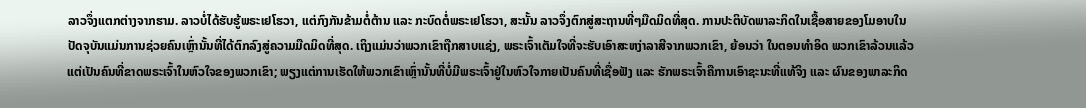ລາວຈຶ່ງແຕກຕ່າງຈາກຮາມ. ລາວບໍ່ໄດ້ຮັບຮູ້ພຣະເຢໂຮວາ, ແຕ່ກົງກັນຂ້າມຕໍ່ຕ້ານ ແລະ ກະບົດຕໍ່ພຣະເຢໂຮວາ, ສະນັ້ນ ລາວຈຶ່ງຕົກສູ່ສະຖານທີ່ໆມືດມິດທີ່ສຸດ. ການປະຕິບັດພາລະກິດໃນເຊື້ອສາຍຂອງໂມອາບໃນປັດຈຸບັນແມ່ນການຊ່ວຍຄົນເຫຼົ່ານັ້ນທີ່ໄດ້ຕົກລົງສູ່ຄວາມມືດມິດທີ່ສຸດ. ເຖິງແມ່ນວ່າພວກເຂົາຖືກສາບແຊ່ງ, ພຣະເຈົ້າເຕັມໃຈທີ່ຈະຮັບເອົາສະຫງ່າລາສີຈາກພວກເຂົາ, ຍ້ອນວ່າ ໃນຕອນທຳອິດ ພວກເຂົາລ້ວນແລ້ວແຕ່ເປັນຄົນທີ່ຂາດພຣະເຈົ້າໃນຫົວໃຈຂອງພວກເຂົາ; ພຽງແຕ່ການເຮັດໃຫ້ພວກເຂົາເຫຼົ່ານັ້ນທີ່ບໍ່ມີພຣະເຈົ້າຢູ່ໃນຫົວໃຈກາຍເປັນຄົນທີ່ເຊື່ອຟັງ ແລະ ຮັກພຣະເຈົ້າຄືການເອົາຊະນະທີ່ແທ້ຈິງ ແລະ ຜົນຂອງພາລະກິດ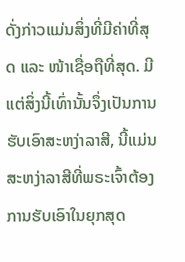ດັ່ງກ່າວແມ່ນສິ່ງທີ່ມີຄ່າທີ່ສຸດ ແລະ ໜ້າເຊື່ອຖືທີ່ສຸດ. ມີແຕ່ສິ່ງນີ້ເທົ່ານັ້ນຈຶ່ງເປັນການຮັບເອົາສະຫງ່າລາສີ, ນີ້ແມ່ນສະຫງ່າລາສີທີ່ພຣະເຈົ້າຕ້ອງການຮັບເອົາໃນຍຸກສຸດ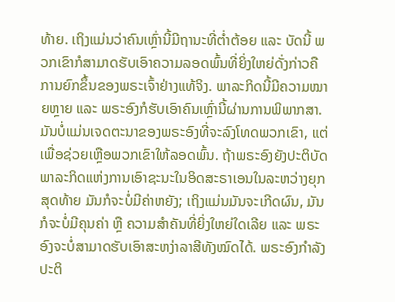ທ້າຍ. ເຖິງແມ່ນວ່າຄົນເຫຼົ່ານີ້ມີຖານະທີ່ຕໍ່າຕ້ອຍ ແລະ ບັດນີ້ ພວກເຂົາກໍສາມາດຮັບເອົາຄວາມລອດພົ້ນທີ່ຍິ່ງໃຫຍ່ດັ່ງກ່າວຄືການຍົກຂຶ້ນຂອງພຣະເຈົ້າຢ່າງແທ້ຈິງ. ພາລະກິດນີ້ມີຄວາມໝາຍຫຼາຍ ແລະ ພຣະອົງກໍຮັບເອົາຄົນເຫຼົ່ານີ້ຜ່ານການພິພາກສາ. ມັນບໍ່ແມ່ນເຈດຕະນາຂອງພຣະອົງທີ່ຈະລົງໂທດພວກເຂົາ, ແຕ່ເພື່ອຊ່ວຍເຫຼືອພວກເຂົາໃຫ້ລອດພົ້ນ. ຖ້າພຣະອົງຍັງປະຕິບັດພາລະກິດແຫ່ງການເອົາຊະນະໃນອິດສະຣາເອນໃນລະຫວ່າງຍຸກສຸດທ້າຍ ມັນກໍຈະບໍ່ມີຄ່າຫຍັງ; ເຖິງແມ່ນມັນຈະເກີດຜົນ, ມັນກໍຈະບໍ່ມີຄຸນຄ່າ ຫຼື ຄວາມສຳຄັນທີ່ຍິ່ງໃຫຍ່ໃດເລີຍ ແລະ ພຣະອົງຈະບໍ່ສາມາດຮັບເອົາສະຫງ່າລາສີທັງໝົດໄດ້. ພຣະອົງກຳລັງປະຕິ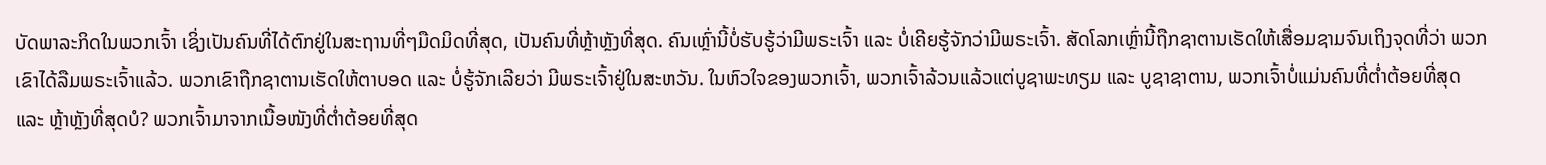ບັດພາລະກິດໃນພວກເຈົ້າ ເຊິ່ງເປັນຄົນທີ່ໄດ້ຕົກຢູ່ໃນສະຖານທີ່ໆມືດມິດທີ່ສຸດ, ເປັນຄົນທີ່ຫຼ້າຫຼັງທີ່ສຸດ. ຄົນເຫຼົ່ານີ້ບໍ່ຮັບຮູ້ວ່າມີພຣະເຈົ້າ ແລະ ບໍ່ເຄີຍຮູ້ຈັກວ່າມີພຣະເຈົ້າ. ສັດໂລກເຫຼົ່ານີ້ຖືກຊາຕານເຮັດໃຫ້ເສື່ອມຊາມຈົນເຖິງຈຸດທີ່ວ່າ ພວກເຂົາໄດ້ລືມພຣະເຈົ້າແລ້ວ. ພວກເຂົາຖືກຊາຕານເຮັດໃຫ້ຕາບອດ ແລະ ບໍ່ຮູ້ຈັກເລີຍວ່າ ມີພຣະເຈົ້າຢູ່ໃນສະຫວັນ. ໃນຫົວໃຈຂອງພວກເຈົ້າ, ພວກເຈົ້າລ້ວນແລ້ວແຕ່ບູຊາພະທຽມ ແລະ ບູຊາຊາຕານ, ພວກເຈົ້າບໍ່ແມ່ນຄົນທີ່ຕໍ່າຕ້ອຍທີ່ສຸດ ແລະ ຫຼ້າຫຼັງທີ່ສຸດບໍ? ພວກເຈົ້າມາຈາກເນື້ອໜັງທີ່ຕໍ່າຕ້ອຍທີ່ສຸດ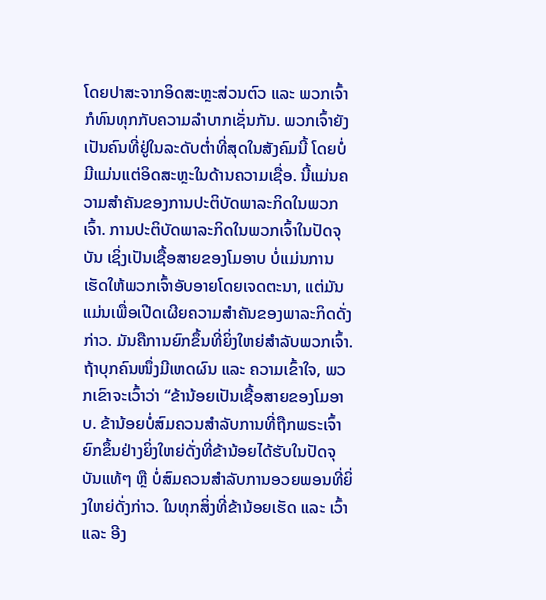ໂດຍປາສະຈາກອິດສະຫຼະສ່ວນຕົວ ແລະ ພວກເຈົ້າກໍທົນທຸກກັບຄວາມລໍາບາກເຊັ່ນກັນ. ພວກເຈົ້າຍັງເປັນຄົນທີ່ຢູ່ໃນລະດັບຕໍ່າທີ່ສຸດໃນສັງຄົມນີ້ ໂດຍບໍ່ມີແມ່ນແຕ່ອິດສະຫຼະໃນດ້ານຄວາມເຊື່ອ. ນີ້ແມ່ນຄວາມສຳຄັນຂອງການປະຕິບັດພາລະກິດໃນພວກເຈົ້າ. ການປະຕິບັດພາລະກິດໃນພວກເຈົ້າໃນປັດຈຸບັນ ເຊິ່ງເປັນເຊື້ອສາຍຂອງໂມອາບ ບໍ່ແມ່ນການເຮັດໃຫ້ພວກເຈົ້າອັບອາຍໂດຍເຈດຕະນາ, ແຕ່ມັນແມ່ນເພື່ອເປີດເຜີຍຄວາມສຳຄັນຂອງພາລະກິດດັ່ງກ່າວ. ມັນຄືການຍົກຂຶ້ນທີ່ຍິ່ງໃຫຍ່ສຳລັບພວກເຈົ້າ. ຖ້າບຸກຄົນໜຶ່ງມີເຫດຜົນ ແລະ ຄວາມເຂົ້າໃຈ, ພວກເຂົາຈະເວົ້າວ່າ “ຂ້ານ້ອຍເປັນເຊື້ອສາຍຂອງໂມອາບ. ຂ້ານ້ອຍບໍ່ສົມຄວນສຳລັບການທີ່ຖືກພຣະເຈົ້າຍົກຂຶ້ນຢ່າງຍິ່ງໃຫຍ່ດັ່ງທີ່ຂ້ານ້ອຍໄດ້ຮັບໃນປັດຈຸບັນແທ້ໆ ຫຼື ບໍ່ສົມຄວນສຳລັບການອວຍພອນທີ່ຍິ່ງໃຫຍ່ດັ່ງກ່າວ. ໃນທຸກສິ່ງທີ່ຂ້ານ້ອຍເຮັດ ແລະ ເວົ້າ ແລະ ອີງ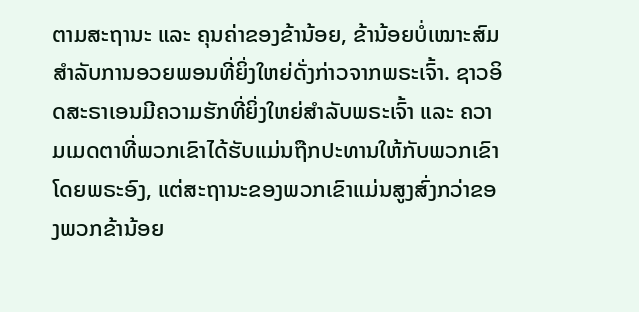ຕາມສະຖານະ ແລະ ຄຸນຄ່າຂອງຂ້ານ້ອຍ, ຂ້ານ້ອຍບໍ່ເໝາະສົມສຳລັບການອວຍພອນທີ່ຍິ່ງໃຫຍ່ດັ່ງກ່າວຈາກພຣະເຈົ້າ. ຊາວອິດສະຣາເອນມີຄວາມຮັກທີ່ຍິ່ງໃຫຍ່ສຳລັບພຣະເຈົ້າ ແລະ ຄວາມເມດຕາທີ່ພວກເຂົາໄດ້ຮັບແມ່ນຖືກປະທານໃຫ້ກັບພວກເຂົາໂດຍພຣະອົງ, ແຕ່ສະຖານະຂອງພວກເຂົາແມ່ນສູງສົ່ງກວ່າຂອງພວກຂ້ານ້ອຍ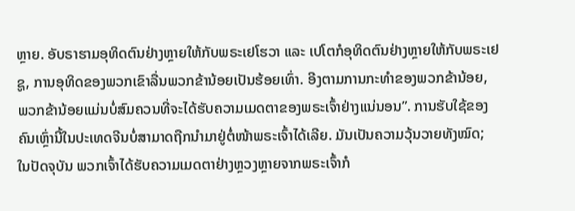ຫຼາຍ. ອັບຣາຮາມອຸທິດຕົນຢ່າງຫຼາຍໃຫ້ກັບພຣະເຢໂຮວາ ແລະ ເປໂຕກໍອຸທິດຕົນຢ່າງຫຼາຍໃຫ້ກັບພຣະເຢຊູ, ການອຸທິດຂອງພວກເຂົາລື່ນພວກຂ້ານ້ອຍເປັນຮ້ອຍເທົ່າ. ອີງຕາມການກະທຳຂອງພວກຂ້ານ້ອຍ, ພວກຂ້ານ້ອຍແມ່ນບໍ່ສົມຄວນທີ່ຈະໄດ້ຮັບຄວາມເມດຕາຂອງພຣະເຈົ້າຢ່າງແນ່ນອນ”. ການຮັບໃຊ້ຂອງຄົນເຫຼົ່ານີ້ໃນປະເທດຈີນບໍ່ສາມາດຖືກນໍາມາຢູ່ຕໍ່ໜ້າພຣະເຈົ້າໄດ້ເລີຍ. ມັນເປັນຄວາມວຸ້ນວາຍທັງໝົດ; ໃນປັດຈຸບັນ ພວກເຈົ້າໄດ້ຮັບຄວາມເມດຕາຢ່າງຫຼວງຫຼາຍຈາກພຣະເຈົ້າກໍ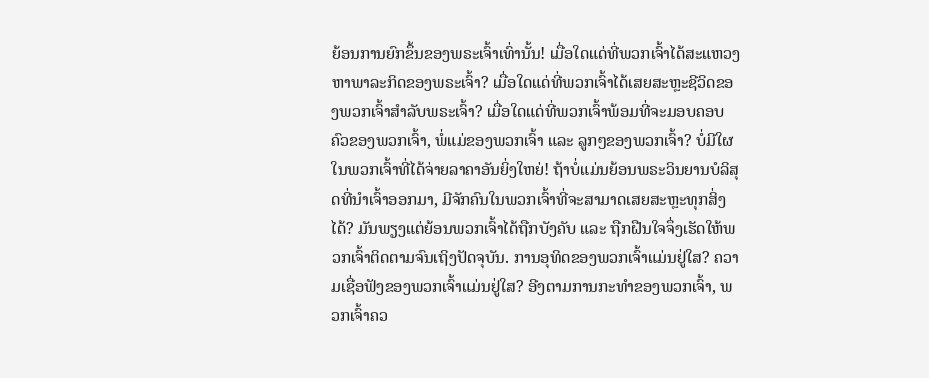ຍ້ອນການຍົກຂຶ້ນຂອງພຣະເຈົ້າເທົ່ານັ້ນ! ເມື່ອໃດແດ່ທີ່ພວກເຈົ້າໄດ້ສະແຫວງຫາພາລະກິດຂອງພຣະເຈົ້າ? ເມື່ອໃດແດ່ທີ່ພວກເຈົ້າໄດ້ເສຍສະຫຼະຊີວິດຂອງພວກເຈົ້າສຳລັບພຣະເຈົ້າ? ເມື່ອໃດແດ່ທີ່ພວກເຈົ້າພ້ອມທີ່ຈະມອບຄອບຄົວຂອງພວກເຈົ້າ, ພໍ່ແມ່ຂອງພວກເຈົ້າ ແລະ ລູກໆຂອງພວກເຈົ້າ? ບໍ່ມີໃຜໃນພວກເຈົ້າທີ່ໄດ້ຈ່າຍລາຄາອັນຍິ່ງໃຫຍ່! ຖ້າບໍ່ແມ່ນຍ້ອນພຣະວິນຍານບໍລິສຸດທີ່ນໍາເຈົ້າອອກມາ, ມີຈັກຄົນໃນພວກເຈົ້າທີ່ຈະສາມາດເສຍສະຫຼະທຸກສິ່ງໄດ້? ມັນພຽງແຕ່ຍ້ອນພວກເຈົ້າໄດ້ຖືກບັງຄັບ ແລະ ຖືກຝືນໃຈຈຶ່ງເຮັດໃຫ້ພວກເຈົ້າຕິດຕາມຈົນເຖິງປັດຈຸບັນ. ການອຸທິດຂອງພວກເຈົ້າແມ່ນຢູ່ໃສ? ຄວາມເຊື່ອຟັງຂອງພວກເຈົ້າແມ່ນຢູ່ໃສ? ອີງຕາມການກະທຳຂອງພວກເຈົ້າ, ພວກເຈົ້າຄວ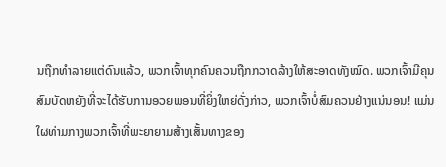ນຖືກທຳລາຍແຕ່ດົນແລ້ວ, ພວກເຈົ້າທຸກຄົນຄວນຖືກກວາດລ້າງໃຫ້ສະອາດທັງໝົດ. ພວກເຈົ້າມີຄຸນສົມບັດຫຍັງທີ່ຈະໄດ້ຮັບການອວຍພອນທີ່ຍິ່ງໃຫຍ່ດັ່ງກ່າວ, ພວກເຈົ້າບໍ່ສົມຄວນຢ່າງແນ່ນອນ! ແມ່ນໃຜທ່າມກາງພວກເຈົ້າທີ່ພະຍາຍາມສ້າງເສັ້ນທາງຂອງ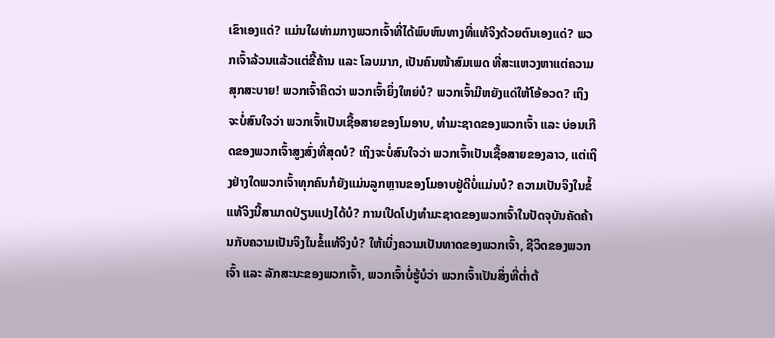ເຂົາເອງແດ່? ແມ່ນໃຜທ່າມກາງພວກເຈົ້າທີ່ໄດ້ພົບຫົນທາງທີ່ແທ້ຈິງດ້ວຍຕົນເອງແດ່? ພວກເຈົ້າລ້ວນແລ້ວແຕ່ຂີ້ຄ້ານ ແລະ ໂລບມາກ, ເປັນຄົນໜ້າສົມເພດ ທີ່ສະແຫວງຫາແຕ່ຄວາມສຸກສະບາຍ! ພວກເຈົ້າຄິດວ່າ ພວກເຈົ້າຍິ່ງໃຫຍ່ບໍ? ພວກເຈົ້າມີຫຍັງແດ່ໃຫ້ໂອ້ອວດ? ເຖິງຈະບໍ່ສົນໃຈວ່າ ພວກເຈົ້າເປັນເຊື້ອສາຍຂອງໂມອາບ, ທຳມະຊາດຂອງພວກເຈົ້າ ແລະ ບ່ອນເກີດຂອງພວກເຈົ້າສູງສົ່ງທີ່ສຸດບໍ? ເຖິງຈະບໍ່ສົນໃຈວ່າ ພວກເຈົ້າເປັນເຊື້ອສາຍຂອງລາວ, ແຕ່ເຖິງຢ່າງໃດພວກເຈົ້າທຸກຄົນກໍຍັງແມ່ນລູກຫຼານຂອງໂມອາບຢູ່ດີບໍ່ແມ່ນບໍ? ຄວາມເປັນຈິງໃນຂໍ້ແທ້ຈິງນີ້ສາມາດປ່ຽນແປງໄດ້ບໍ? ການເປີດໂປງທຳມະຊາດຂອງພວກເຈົ້າໃນປັດຈຸບັນຄັດຄ້ານກັບຄວາມເປັນຈິງໃນຂໍ້ແທ້ຈິງບໍ? ໃຫ້ເບິ່ງຄວາມເປັນທາດຂອງພວກເຈົ້າ, ຊີວິດຂອງພວກເຈົ້າ ແລະ ລັກສະນະຂອງພວກເຈົ້າ, ພວກເຈົ້າບໍ່ຮູ້ບໍວ່າ ພວກເຈົ້າເປັນສິ່ງທີ່ຕໍ່າຕ້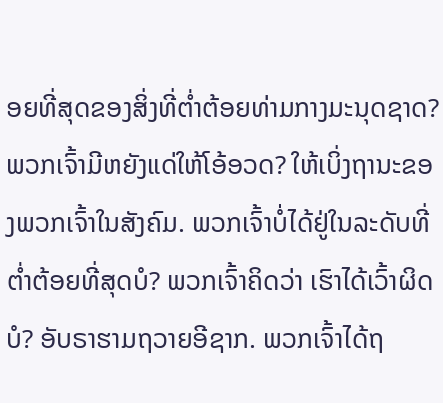ອຍທີ່ສຸດຂອງສິ່ງທີ່ຕໍ່າຕ້ອຍທ່າມກາງມະນຸດຊາດ? ພວກເຈົ້າມີຫຍັງແດ່ໃຫ້ໂອ້ອວດ? ໃຫ້ເບິ່ງຖານະຂອງພວກເຈົ້າໃນສັງຄົມ. ພວກເຈົ້າບໍ່ໄດ້ຢູ່ໃນລະດັບທີ່ຕໍ່າຕ້ອຍທີ່ສຸດບໍ? ພວກເຈົ້າຄິດວ່າ ເຮົາໄດ້ເວົ້າຜິດບໍ? ອັບຣາຮາມຖວາຍອີຊາກ. ພວກເຈົ້າໄດ້ຖ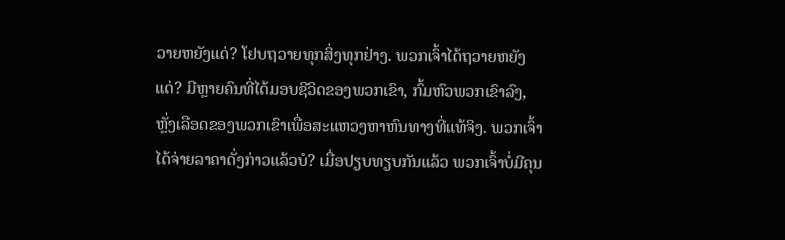ວາຍຫຍັງແດ່? ໂຢບຖວາຍທຸກສິ່ງທຸກຢ່າງ. ພວກເຈົ້າໄດ້ຖວາຍຫຍັງແດ່? ມີຫຼາຍຄົນທີ່ໄດ້ມອບຊີວິດຂອງພວກເຂົາ, ກົ້ມຫົວພວກເຂົາລົງ, ຫຼັ່ງເລືອດຂອງພວກເຂົາເພື່ອສະແຫວງຫາຫົນທາງທີ່ແທ້ຈິງ. ພວກເຈົ້າໄດ້ຈ່າຍລາຄາດັ່ງກ່າວແລ້ວບໍ? ເມື່ອປຽບທຽບກັນແລ້ວ ພວກເຈົ້າບໍ່ມີຄຸນ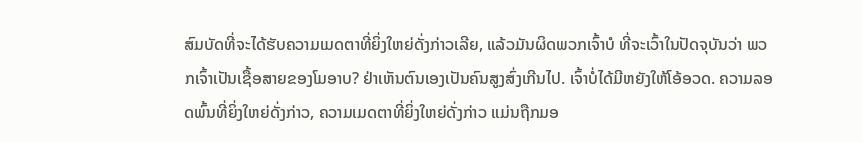ສົມບັດທີ່ຈະໄດ້ຮັບຄວາມເມດຕາທີ່ຍິ່ງໃຫຍ່ດັ່ງກ່າວເລີຍ, ແລ້ວມັນຜິດພວກເຈົ້າບໍ ທີ່ຈະເວົ້າໃນປັດຈຸບັນວ່າ ພວກເຈົ້າເປັນເຊື້ອສາຍຂອງໂມອາບ? ຢ່າເຫັນຕົນເອງເປັນຄົນສູງສົ່ງເກີນໄປ. ເຈົ້າບໍ່ໄດ້ມີຫຍັງໃຫ້ໂອ້ອວດ. ຄວາມລອດພົ້ນທີ່ຍິ່ງໃຫຍ່ດັ່ງກ່າວ, ຄວາມເມດຕາທີ່ຍິ່ງໃຫຍ່ດັ່ງກ່າວ ແມ່ນຖືກມອ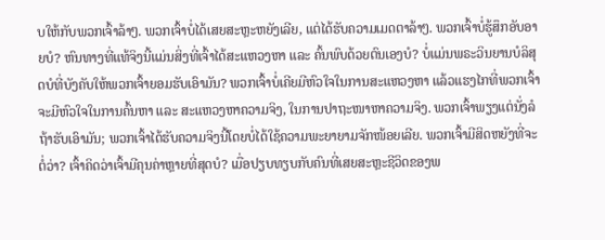ບໃຫ້ກັບພວກເຈົ້າລ້າໆ. ພວກເຈົ້າບໍ່ໄດ້ເສຍສະຫຼະຫຍັງເລີຍ, ແຕ່ໄດ້ຮັບຄວາມເມດຕາລ້າໆ. ພວກເຈົ້າບໍ່ຮູ້ສຶກອັບອາຍບໍ? ຫົນທາງທີ່ແທ້ຈິງນີ້ແມ່ນສິ່ງທີ່ເຈົ້າໄດ້ສະແຫວງຫາ ແລະ ຄົ້ນພົບດ້ວຍຕົນເອງບໍ? ບໍ່ແມ່ນພຣະວິນຍານບໍລິສຸດບໍທີ່ບັງຄັບໃຫ້ພວກເຈົ້າຍອມຮັບເອົາມັນ? ພວກເຈົ້າບໍ່ເຄີຍມີຫົວໃຈໃນການສະແຫວງຫາ ແລ້ວແຮງໄກທີ່ພວກເຈົ້າຈະມີຫົວໃຈໃນການຄົ້ນຫາ ແລະ ສະແຫວງຫາຄວາມຈິງ, ໃນການປາຖະໜາຫາຄວາມຈິງ. ພວກເຈົ້າພຽງແຕ່ນັ່ງລໍຖ້າຮັບເອົາມັນ; ພວກເຈົ້າໄດ້ຮັບຄວາມຈິງນີ້ໂດຍບໍ່ໄດ້ໃຊ້ຄວາມພະຍາຍາມຈັກໜ້ອຍເລີຍ. ພວກເຈົ້າມີສິດຫຍັງທີ່ຈະຕໍ່ວ່າ? ເຈົ້າຄິດວ່າເຈົ້າມີຄຸນຄ່າຫຼາຍທີ່ສຸດບໍ? ເມື່ອປຽບທຽບກັບຄົນທີ່ເສຍສະຫຼະຊີວິດຂອງພ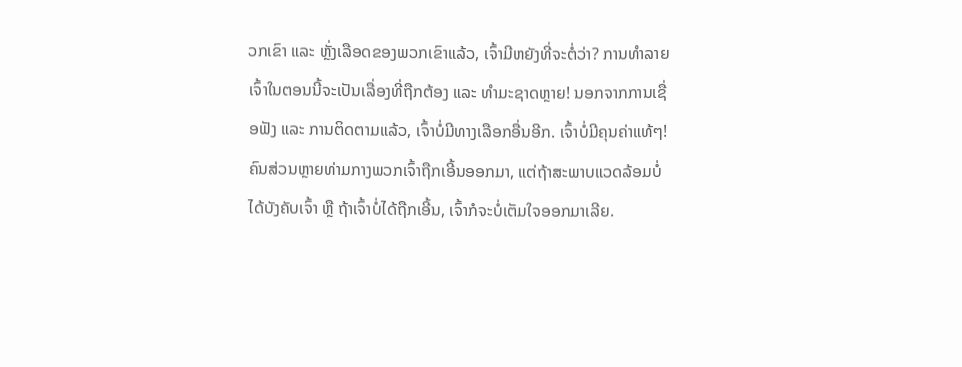ວກເຂົາ ແລະ ຫຼັ່ງເລືອດຂອງພວກເຂົາແລ້ວ, ເຈົ້າມີຫຍັງທີ່ຈະຕໍ່ວ່າ? ການທຳລາຍເຈົ້າໃນຕອນນີ້ຈະເປັນເລື່ອງທີ່ຖືກຕ້ອງ ແລະ ທໍາມະຊາດຫຼາຍ! ນອກຈາກການເຊື່ອຟັງ ແລະ ການຕິດຕາມແລ້ວ, ເຈົ້າບໍ່ມີທາງເລືອກອື່ນອີກ. ເຈົ້າບໍ່ມີຄຸນຄ່າແທ້ໆ! ຄົນສ່ວນຫຼາຍທ່າມກາງພວກເຈົ້າຖືກເອີ້ນອອກມາ, ແຕ່ຖ້າສະພາບແວດລ້ອມບໍ່ໄດ້ບັງຄັບເຈົ້າ ຫຼື ຖ້າເຈົ້າບໍ່ໄດ້ຖືກເອີ້ນ, ເຈົ້າກໍຈະບໍ່ເຕັມໃຈອອກມາເລີຍ.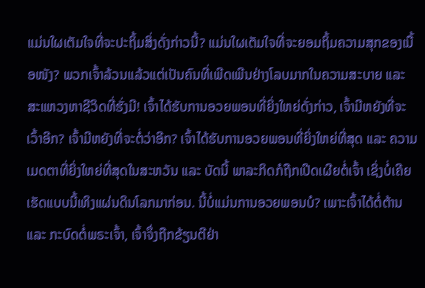ແມ່ນໃຜເຕັມໃຈທີ່ຈະປະຖິ້ມສິ່ງດັ່ງກ່າວນີ້? ແມ່ນໃຜເຕັມໃຈທີ່ຈະຍອມຖິ້ມຄວາມສຸກຂອງເນື້ອໜັງ? ພວກເຈົ້າລ້ວນແລ້ວແຕ່ເປັນຄົນທີ່ເພີດເພີນຢ່າງໂລບມາກໃນຄວາມສະບາຍ ແລະ ສະແຫວງຫາຊີວິດທີ່ຮັ່ງມີ! ເຈົ້າໄດ້ຮັບການອວຍພອນທີ່ຍິ່ງໃຫຍ່ດັ່ງກ່າວ, ເຈົ້າມີຫຍັງທີ່ຈະເວົ້າອີກ? ເຈົ້າມີຫຍັງທີ່ຈະຕໍ່ວ່າອີກ? ເຈົ້າໄດ້ຮັບການອວຍພອນທີ່ຍິ່ງໃຫຍ່ທີ່ສຸດ ແລະ ຄວາມເມດຕາທີ່ຍິ່ງໃຫຍ່ທີ່ສຸດໃນສະຫວັນ ແລະ ບັດນີ້ ພາລະກິດກໍຖືກເປີດເຜີຍຕໍ່ເຈົ້າ ເຊິ່ງບໍ່ເຄີຍເຮັດແບບນີ້ເທິງແຜ່ນດິນໂລກມາກ່ອນ. ນີ້ບໍ່ແມ່ນການອວຍພອນບໍ? ເພາະເຈົ້າໄດ້ຕໍ່ຕ້ານ ແລະ ກະບົດຕໍ່ພຣະເຈົ້າ, ເຈົ້າຈຶ່ງຖືກຂ້ຽນຕີຢ່າ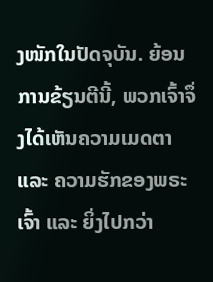ງໜັກໃນປັດຈຸບັນ. ຍ້ອນການຂ້ຽນຕີນີ້, ພວກເຈົ້າຈຶ່ງໄດ້ເຫັນຄວາມເມດຕາ ແລະ ຄວາມຮັກຂອງພຣະເຈົ້າ ແລະ ຍິ່ງໄປກວ່າ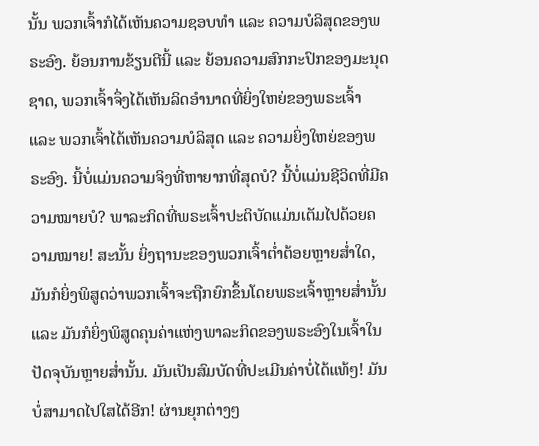ນັ້ນ ພວກເຈົ້າກໍໄດ້ເຫັນຄວາມຊອບທຳ ແລະ ຄວາມບໍລິສຸດຂອງພຣະອົງ. ຍ້ອນການຂ້ຽນຕີນີ້ ແລະ ຍ້ອນຄວາມສົກກະປົກຂອງມະນຸດຊາດ, ພວກເຈົ້າຈຶ່ງໄດ້ເຫັນລິດອຳນາດທີ່ຍິ່ງໃຫຍ່ຂອງພຣະເຈົ້າ ແລະ ພວກເຈົ້າໄດ້ເຫັນຄວາມບໍລິສຸດ ແລະ ຄວາມຍິ່ງໃຫຍ່ຂອງພຣະອົງ. ນີ້ບໍ່ແມ່ນຄວາມຈິງທີ່ຫາຍາກທີ່ສຸດບໍ? ນີ້ບໍ່ແມ່ນຊີວິດທີ່ມີຄວາມໝາຍບໍ? ພາລະກິດທີ່ພຣະເຈົ້າປະຕິບັດແມ່ນເຕັມໄປດ້ວຍຄວາມໝາຍ! ສະນັ້ນ ຍິ່ງຖານະຂອງພວກເຈົ້າຕໍ່າຕ້ອຍຫຼາຍສໍ່າໃດ, ມັນກໍຍິ່ງພິສູດວ່າພວກເຈົ້າຈະຖືກຍົກຂຶ້ນໂດຍພຣະເຈົ້າຫຼາຍສໍ່ານັ້ນ ແລະ ມັນກໍຍິ່ງພິສູດຄຸນຄ່າແຫ່ງພາລະກິດຂອງພຣະອົງໃນເຈົ້າໃນປັດຈຸບັນຫຼາຍສໍ່ານັ້ນ. ມັນເປັນສົມບັດທີ່ປະເມີນຄ່າບໍ່ໄດ້ແທ້ໆ! ມັນບໍ່ສາມາດໄປໃສໄດ້ອີກ! ຜ່ານຍຸກຕ່າງໆ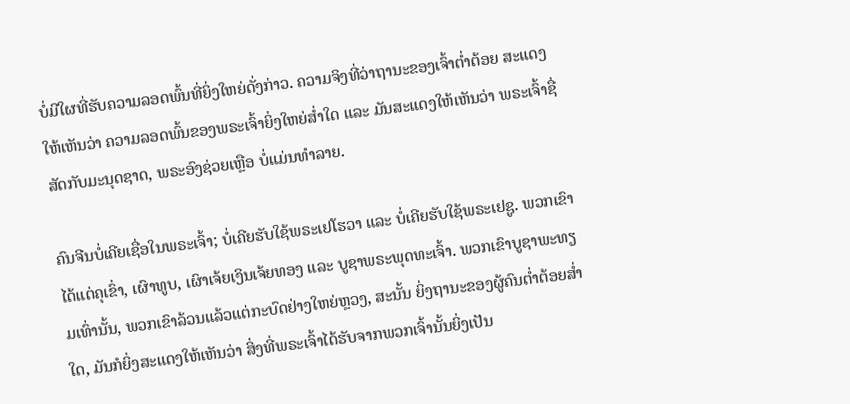ບໍ່ມີໃຜທີ່ຮັບຄວາມລອດພົ້ນທີ່ຍິ່ງໃຫຍ່ດັ່ງກ່າວ. ຄວາມຈິງທີ່ວ່າຖານະຂອງເຈົ້າຕໍ່າຕ້ອຍ ສະແດງໃຫ້ເຫັນວ່າ ຄວາມລອດພົ້ນຂອງພຣະເຈົ້າຍິ່ງໃຫຍ່ສໍ່າໃດ ແລະ ມັນສະແດງໃຫ້ເຫັນວ່າ ພຣະເຈົ້າຊື່ສັດກັບມະນຸດຊາດ, ພຣະອົງຊ່ວຍເຫຼືອ ບໍ່ແມ່ນທຳລາຍ.

ຄົນຈີນບໍ່ເຄີຍເຊື່ອໃນພຣະເຈົ້າ; ບໍ່ເຄີຍຮັບໃຊ້ພຣະເຢໂຮວາ ແລະ ບໍ່ເຄີຍຮັບໃຊ້ພຣະເຢຊູ. ພວກເຂົາໄດ້ແຕ່ຄຸເຂົ່າ, ເຜົາທູບ, ເຜົາເຈ້ຍເງິນເຈ້ຍທອງ ແລະ ບູຊາພຣະພຸດທະເຈົ້າ. ພວກເຂົາບູຊາພະທຽມເທົ່ານັ້ນ, ພວກເຂົາລ້ວນແລ້ວແຕ່ກະບົດຢ່າງໃຫຍ່ຫຼວງ, ສະນັ້ນ ຍິ່ງຖານະຂອງຜູ້ຄົນຕໍ່າຕ້ອຍສໍ່າໃດ, ມັນກໍຍິ່ງສະແດງໃຫ້ເຫັນວ່າ ສິ່ງທີ່ພຣະເຈົ້າໄດ້ຮັບຈາກພວກເຈົ້ານັ້ນຍິ່ງເປັນ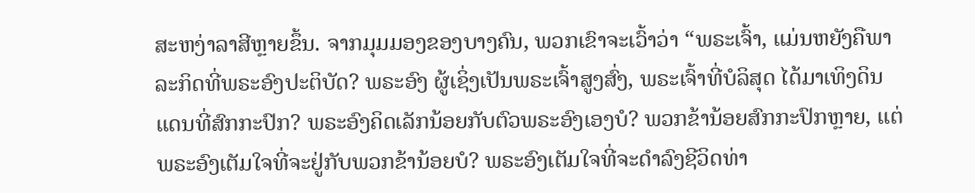ສະຫງ່າລາສີຫຼາຍຂຶ້ນ. ຈາກມຸມມອງຂອງບາງຄົນ, ພວກເຂົາຈະເວົ້າວ່າ “ພຣະເຈົ້າ, ແມ່ນຫຍັງຄືພາລະກິດທີ່ພຣະອົງປະຕິບັດ? ພຣະອົງ ຜູ້ເຊິ່ງເປັນພຣະເຈົ້າສູງສົ່ງ, ພຣະເຈົ້າທີ່ບໍລິສຸດ ໄດ້ມາເທິງດິນແດນທີ່ສົກກະປົກ? ພຣະອົງຄິດເລັກນ້ອຍກັບຕົວພຣະອົງເອງບໍ? ພວກຂ້ານ້ອຍສົກກະປົກຫຼາຍ, ແຕ່ພຣະອົງເຕັມໃຈທີ່ຈະຢູ່ກັບພວກຂ້ານ້ອຍບໍ? ພຣະອົງເຕັມໃຈທີ່ຈະດຳລົງຊີວິດທ່າ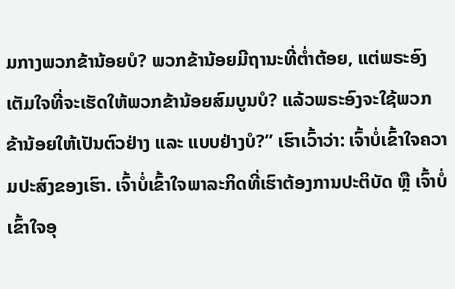ມກາງພວກຂ້ານ້ອຍບໍ? ພວກຂ້ານ້ອຍມີຖານະທີ່ຕໍ່າຕ້ອຍ, ແຕ່ພຣະອົງເຕັມໃຈທີ່ຈະເຮັດໃຫ້ພວກຂ້ານ້ອຍສົມບູນບໍ? ແລ້ວພຣະອົງຈະໃຊ້ພວກຂ້ານ້ອຍໃຫ້ເປັນຕົວຢ່າງ ແລະ ແບບຢ່າງບໍ?” ເຮົາເວົ້າວ່າ: ເຈົ້າບໍ່ເຂົ້າໃຈຄວາມປະສົງຂອງເຮົາ. ເຈົ້າບໍ່ເຂົ້າໃຈພາລະກິດທີ່ເຮົາຕ້ອງການປະຕິບັດ ຫຼື ເຈົ້າບໍ່ເຂົ້າໃຈອຸ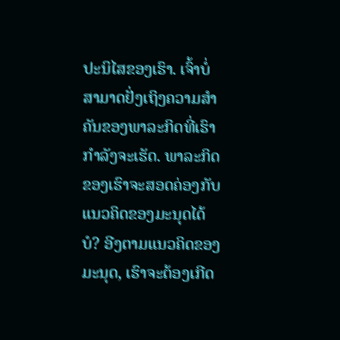ປະນິໄສຂອງເຮົາ. ເຈົ້າບໍ່ສາມາດຢັ່ງເຖິງຄວາມສຳຄັນຂອງພາລະກິດທີ່ເຮົາກຳລັງຈະເຮັດ. ພາລະກິດຂອງເຮົາຈະສອດຄ່ອງກັບແນວຄິດຂອງມະນຸດໄດ້ບໍ? ອີງຕາມແນວຄິດຂອງມະນຸດ, ເຮົາຈະຕ້ອງເກີດ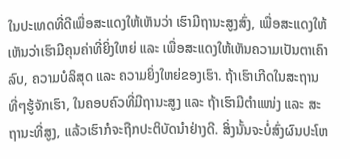ໃນປະເທດທີ່ດີເພື່ອສະແດງໃຫ້ເຫັນວ່າ ເຮົາມີຖານະສູງສົ່ງ, ເພື່ອສະແດງໃຫ້ເຫັນວ່າເຮົາມີຄຸນຄ່າທີ່ຍິ່ງໃຫຍ່ ແລະ ເພື່ອສະແດງໃຫ້ເຫັນຄວາມເປັນຕາເຄົາລົບ, ຄວາມບໍລິສຸດ ແລະ ຄວາມຍິ່ງໃຫຍ່ຂອງເຮົາ. ຖ້າເຮົາເກີດໃນສະຖານທີ່ໆຮູ້ຈັກເຮົາ, ໃນຄອບຄົວທີ່ມີຖານະສູງ ແລະ ຖ້າເຮົາມີຕໍາແໜ່ງ ແລະ ສະຖານະທີ່ສູງ, ແລ້ວເຮົາກໍຈະຖືກປະຕິບັດນໍາຢ່າງດີ. ສິ່ງນັ້ນຈະບໍ່ສົ່ງຜົນປະໂຫ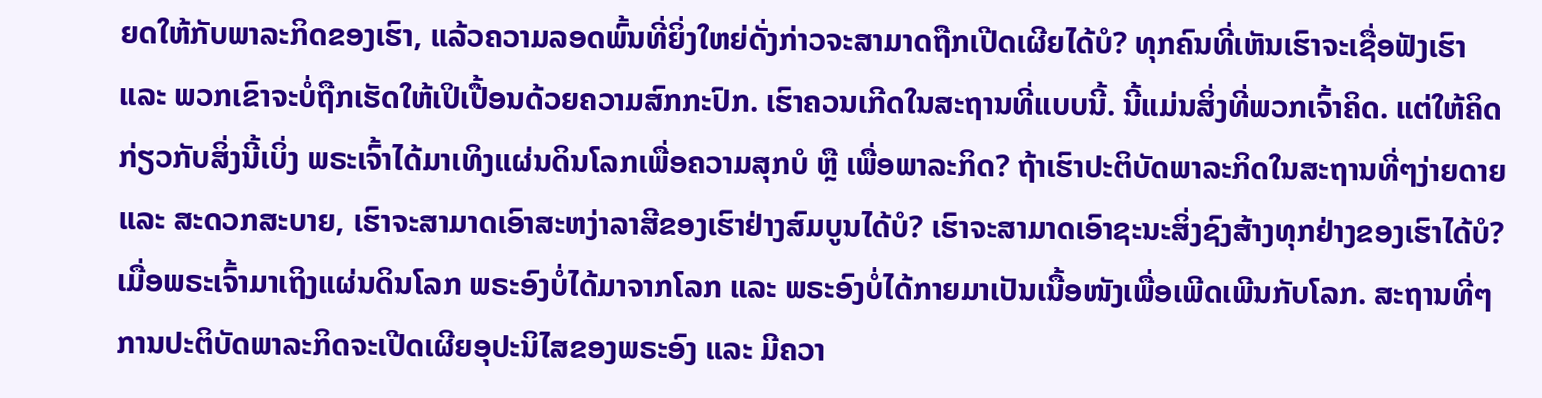ຍດໃຫ້ກັບພາລະກິດຂອງເຮົາ, ແລ້ວຄວາມລອດພົ້ນທີ່ຍິ່ງໃຫຍ່ດັ່ງກ່າວຈະສາມາດຖືກເປີດເຜີຍໄດ້ບໍ? ທຸກຄົນທີ່ເຫັນເຮົາຈະເຊື່ອຟັງເຮົາ ແລະ ພວກເຂົາຈະບໍ່ຖືກເຮັດໃຫ້ເປິເປື້ອນດ້ວຍຄວາມສົກກະປົກ. ເຮົາຄວນເກີດໃນສະຖານທີ່ແບບນີ້. ນີ້ແມ່ນສິ່ງທີ່ພວກເຈົ້າຄິດ. ແຕ່ໃຫ້ຄິດກ່ຽວກັບສິ່ງນີ້ເບິ່ງ ພຣະເຈົ້າໄດ້ມາເທິງແຜ່ນດິນໂລກເພື່ອຄວາມສຸກບໍ ຫຼື ເພື່ອພາລະກິດ? ຖ້າເຮົາປະຕິບັດພາລະກິດໃນສະຖານທີ່ໆງ່າຍດາຍ ແລະ ສະດວກສະບາຍ, ເຮົາຈະສາມາດເອົາສະຫງ່າລາສີຂອງເຮົາຢ່າງສົມບູນໄດ້ບໍ? ເຮົາຈະສາມາດເອົາຊະນະສິ່ງຊົງສ້າງທຸກຢ່າງຂອງເຮົາໄດ້ບໍ? ເມື່ອພຣະເຈົ້າມາເຖິງແຜ່ນດິນໂລກ ພຣະອົງບໍ່ໄດ້ມາຈາກໂລກ ແລະ ພຣະອົງບໍ່ໄດ້ກາຍມາເປັນເນື້ອໜັງເພື່ອເພີດເພີນກັບໂລກ. ສະຖານທີ່ໆການປະຕິບັດພາລະກິດຈະເປີດເຜີຍອຸປະນິໄສຂອງພຣະອົງ ແລະ ມີຄວາ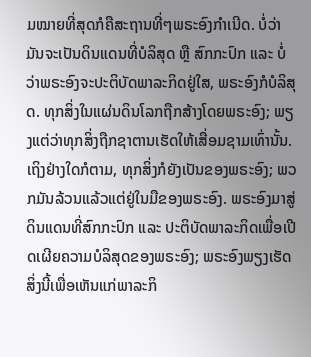ມໝາຍທີ່ສຸດກໍຄືສະຖານທີ່ໆພຣະອົງກໍາເນີດ. ບໍ່ວ່າມັນຈະເປັນດິນແດນທີ່ບໍລິສຸດ ຫຼື ສົກກະປົກ ແລະ ບໍ່ວ່າພຣະອົງຈະປະຕິບັດພາລະກິດຢູ່ໃສ, ພຣະອົງກໍບໍລິສຸດ. ທຸກສິ່ງໃນແຜ່ນດິນໂລກຖືກສ້າງໂດຍພຣະອົງ; ພຽງແຕ່ວ່າທຸກສິ່ງຖືກຊາຕານເຮັດໃຫ້ເສື່ອມຊາມເທົ່ານັ້ນ. ເຖິງຢ່າງໃດກໍຕາມ, ທຸກສິ່ງກໍຍັງເປັນຂອງພຣະອົງ; ພວກມັນລ້ວນແລ້ວແຕ່ຢູ່ໃນມືຂອງພຣະອົງ. ພຣະອົງມາສູ່ດິນແດນທີ່ສົກກະປົກ ແລະ ປະຕິບັດພາລະກິດເພື່ອເປີດເຜີຍຄວາມບໍລິສຸດຂອງພຣະອົງ; ພຣະອົງພຽງເຮັດສິ່ງນີ້ເພື່ອເຫັນແກ່ພາລະກິ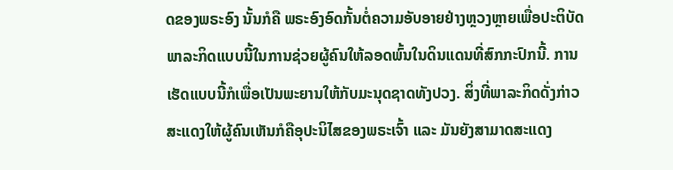ດຂອງພຣະອົງ ນັ້ນກໍຄື ພຣະອົງອົດກັ້ນຕໍ່ຄວາມອັບອາຍຢ່າງຫຼວງຫຼາຍເພື່ອປະຕິບັດພາລະກິດແບບນີ້ໃນການຊ່ວຍຜູ້ຄົນໃຫ້ລອດພົ້ນໃນດິນແດນທີ່ສົກກະປົກນີ້. ການເຮັດແບບນີ້ກໍເພື່ອເປັນພະຍານໃຫ້ກັບມະນຸດຊາດທັງປວງ. ສິ່ງທີ່ພາລະກິດດັ່ງກ່າວສະແດງໃຫ້ຜູ້ຄົນເຫັນກໍຄືອຸປະນິໄສຂອງພຣະເຈົ້າ ແລະ ມັນຍັງສາມາດສະແດງ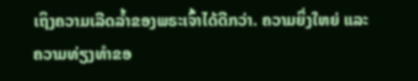ເຖິງຄວາມເລີດລໍ້າຂອງພຣະເຈົ້າໄດ້ດີກວ່າ. ຄວາມຍິ່ງໃຫຍ່ ແລະ ຄວາມທ່ຽງທໍາຂອ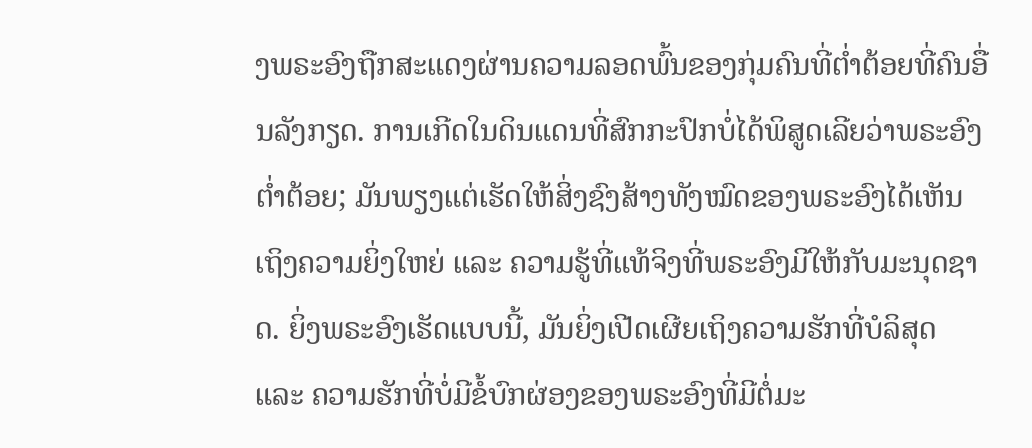ງພຣະອົງຖືກສະແດງຜ່ານຄວາມລອດພົ້ນຂອງກຸ່ມຄົນທີ່ຕໍ່າຕ້ອຍທີ່ຄົນອື່ນລັງກຽດ. ການເກີດໃນດິນແດນທີ່ສົກກະປົກບໍ່ໄດ້ພິສູດເລີຍວ່າພຣະອົງຕໍ່າຕ້ອຍ; ມັນພຽງແຕ່ເຮັດໃຫ້ສິ່ງຊົງສ້າງທັງໝົດຂອງພຣະອົງໄດ້ເຫັນເຖິງຄວາມຍິ່ງໃຫຍ່ ແລະ ຄວາມຮູ້ທີ່ແທ້ຈິງທີ່ພຣະອົງມີໃຫ້ກັບມະນຸດຊາດ. ຍິ່ງພຣະອົງເຮັດແບບນີ້, ມັນຍິ່ງເປີດເຜີຍເຖິງຄວາມຮັກທີ່ບໍລິສຸດ ແລະ ຄວາມຮັກທີ່ບໍ່ມີຂໍ້ບົກຜ່ອງຂອງພຣະອົງທີ່ມີຕໍ່ມະ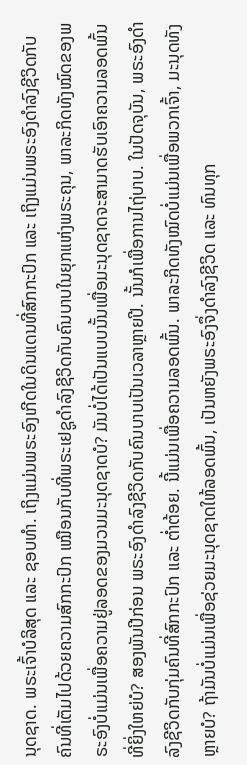ນຸດຊາດ. ພຣະເຈົ້າບໍລິສຸດ ແລະ ຊອບທຳ. ເຖິງແມ່ນພຣະອົງເກີດໃນດິນແດນທີ່ສົກກະປົກ ແລະ ເຖິງແມ່ນພຣະອົງດຳລົງຊີວິດກັບຄົນທີ່ເຕັມໄປດ້ວຍຄວາມສົກກະປົກ ເໝືອນກັບທີ່ພຣະເຢຊູດຳລົງຊີວິດກັບຄົນບາບໃນຍຸກແຫ່ງພຣະຄຸນ, ພາລະກິດທັງໝົດຂອງພຣະອົງບໍ່ແມ່ນເພື່ອຄວາມຢູ່ລອດຂອງມວນມະນຸດຊາດບໍ? ມັນບໍ່ໄດ້ເປັນແບບນັ້ນເພື່ອມະນຸດຊາດຈະສາມາດຮັບເອົາຄວາມລອດພົ້ນທີ່ຍິ່ງໃຫຍ່ບໍ? ສອງພັນປີກ່ອນ ພຣະອົງດຳລົງຊີວິດກັບຄົນບາບເປັນເວລາຫຼາຍປີ. ນັ້ນກໍເພື່ອການໄຖ່ບາບ. ໃນປັດຈຸບັນ, ພຣະອົງດຳລົງຊີວິດກັບກຸ່ມຄົນທີ່ສົກກະປົກ ແລະ ຕໍ່າຕ້ອຍ. ນີ້ແມ່ນເພື່ອຄວາມລອດພົ້ນ. ພາລະກິດທັງໝົດບໍ່ແມ່ນເພື່ອພວກເຈົ້າ, ມະນຸດທັງຫຼາຍບໍ? ຖ້າມັນບໍ່ແມ່ນເພື່ອຊ່ວຍມະນຸດຊາດໃຫ້ລອດພົ້ນ, ເປັນຫຍັງພຣະອົງຈຶ່ງດຳລົງຊີວິດ ແລະ ທົນທຸກ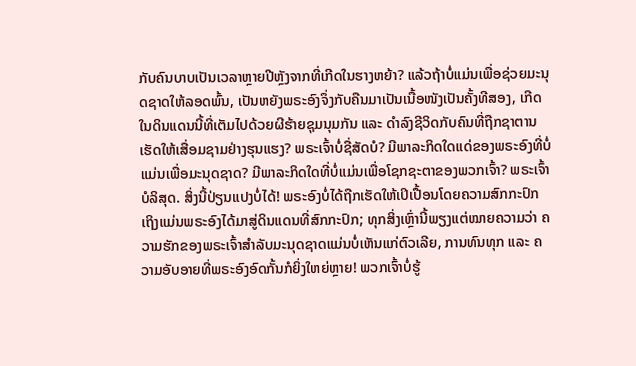ກັບຄົນບາບເປັນເວລາຫຼາຍປີຫຼັງຈາກທີ່ເກີດໃນຮາງຫຍ້າ? ແລ້ວຖ້າບໍ່ແມ່ນເພື່ອຊ່ວຍມະນຸດຊາດໃຫ້ລອດພົ້ນ, ເປັນຫຍັງພຣະອົງຈຶ່ງກັບຄືນມາເປັນເນື້ອໜັງເປັນຄັ້ງທີສອງ, ເກີດໃນດິນແດນນີ້ທີ່ເຕັມໄປດ້ວຍຜີຮ້າຍຊຸມນຸມກັນ ແລະ ດຳລົງຊີວິດກັບຄົນທີ່ຖືກຊາຕານເຮັດໃຫ້ເສື່ອມຊາມຢ່າງຮຸນແຮງ? ພຣະເຈົ້າບໍ່ຊື່ສັດບໍ? ມີພາລະກິດໃດແດ່ຂອງພຣະອົງທີ່ບໍ່ແມ່ນເພື່ອມະນຸດຊາດ? ມີພາລະກິດໃດທີ່ບໍ່ແມ່ນເພື່ອໂຊກຊະຕາຂອງພວກເຈົ້າ? ພຣະເຈົ້າບໍລິສຸດ. ສິ່ງນີ້ປ່ຽນແປງບໍ່ໄດ້! ພຣະອົງບໍ່ໄດ້ຖືກເຮັດໃຫ້ເປິເປື້ອນໂດຍຄວາມສົກກະປົກ ເຖິງແມ່ນພຣະອົງໄດ້ມາສູ່ດິນແດນທີ່ສົກກະປົກ; ທຸກສິ່ງເຫຼົ່ານີ້ພຽງແຕ່ໝາຍຄວາມວ່າ ຄວາມຮັກຂອງພຣະເຈົ້າສຳລັບມະນຸດຊາດແມ່ນບໍ່ເຫັນແກ່ຕົວເລີຍ, ການທົນທຸກ ແລະ ຄວາມອັບອາຍທີ່ພຣະອົງອົດກັ້ນກໍຍິ່ງໃຫຍ່ຫຼາຍ! ພວກເຈົ້າບໍ່ຮູ້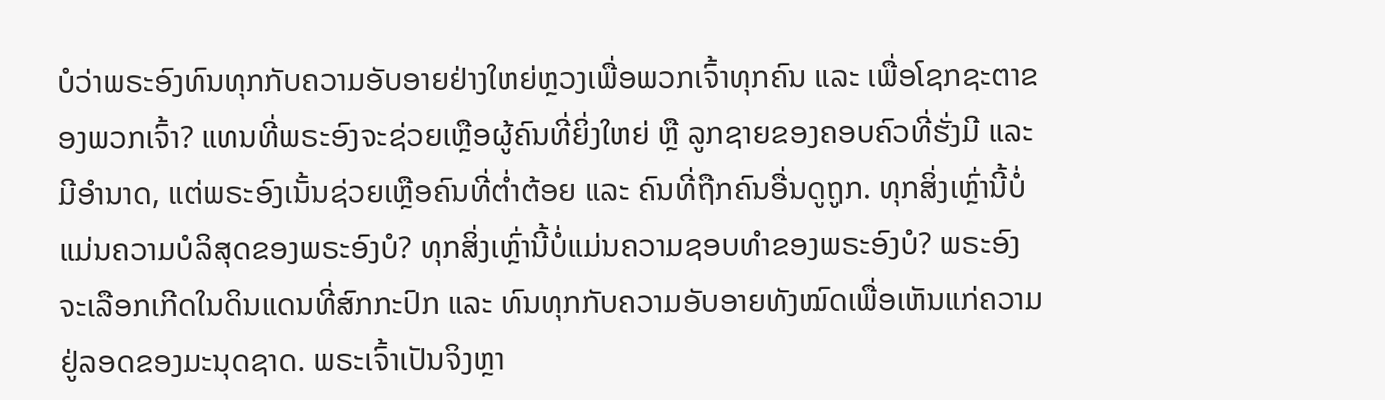ບໍວ່າພຣະອົງທົນທຸກກັບຄວາມອັບອາຍຢ່າງໃຫຍ່ຫຼວງເພື່ອພວກເຈົ້າທຸກຄົນ ແລະ ເພື່ອໂຊກຊະຕາຂອງພວກເຈົ້າ? ແທນທີ່ພຣະອົງຈະຊ່ວຍເຫຼືອຜູ້ຄົນທີ່ຍິ່ງໃຫຍ່ ຫຼື ລູກຊາຍຂອງຄອບຄົວທີ່ຮັ່ງມີ ແລະ ມີອຳນາດ, ແຕ່ພຣະອົງເນັ້ນຊ່ວຍເຫຼືອຄົນທີ່ຕໍ່າຕ້ອຍ ແລະ ຄົນທີ່ຖືກຄົນອື່ນດູຖູກ. ທຸກສິ່ງເຫຼົ່ານີ້ບໍ່ແມ່ນຄວາມບໍລິສຸດຂອງພຣະອົງບໍ? ທຸກສິ່ງເຫຼົ່ານີ້ບໍ່ແມ່ນຄວາມຊອບທຳຂອງພຣະອົງບໍ? ພຣະອົງຈະເລືອກເກີດໃນດິນແດນທີ່ສົກກະປົກ ແລະ ທົນທຸກກັບຄວາມອັບອາຍທັງໝົດເພື່ອເຫັນແກ່ຄວາມຢູ່ລອດຂອງມະນຸດຊາດ. ພຣະເຈົ້າເປັນຈິງຫຼາ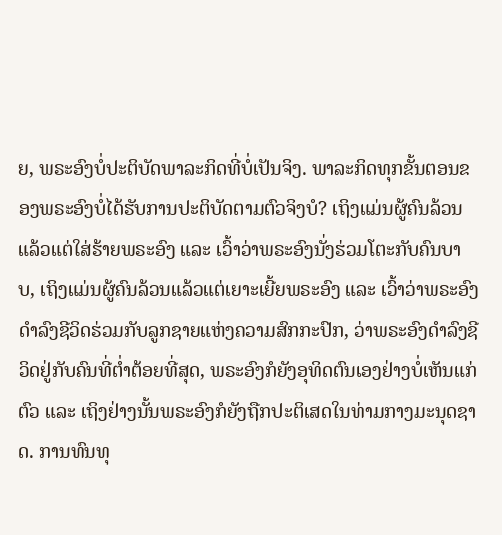ຍ, ພຣະອົງບໍ່ປະຕິບັດພາລະກິດທີ່ບໍ່ເປັນຈິງ. ພາລະກິດທຸກຂັ້ນຕອນຂອງພຣະອົງບໍ່ໄດ້ຮັບການປະຕິບັດຕາມຕົວຈິງບໍ? ເຖິງແມ່ນຜູ້ຄົນລ້ວນແລ້ວແຕ່ໃສ່ຮ້າຍພຣະອົງ ແລະ ເວົ້າວ່າພຣະອົງນັ່ງຮ່ວມໂຕະກັບຄົນບາບ, ເຖິງແມ່ນຜູ້ຄົນລ້ວນແລ້ວແຕ່ເຍາະເຍີ້ຍພຣະອົງ ແລະ ເວົ້າວ່າພຣະອົງດຳລົງຊີວິດຮ່ວມກັບລູກຊາຍແຫ່ງຄວາມສົກກະປົກ, ວ່າພຣະອົງດໍາລົງຊີວິດຢູ່ກັບຄົນທີ່ຕໍ່າຕ້ອຍທີ່ສຸດ, ພຣະອົງກໍຍັງອຸທິດຕົນເອງຢ່າງບໍ່ເຫັນແກ່ຕົວ ແລະ ເຖິງຢ່າງນັ້ນພຣະອົງກໍຍັງຖືກປະຕິເສດໃນທ່າມກາງມະນຸດຊາດ. ການທົນທຸ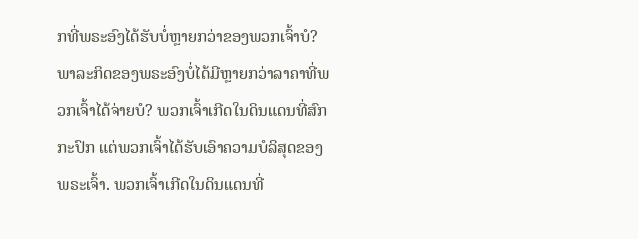ກທີ່ພຣະອົງໄດ້ຮັບບໍ່ຫຼາຍກວ່າຂອງພວກເຈົ້າບໍ? ພາລະກິດຂອງພຣະອົງບໍ່ໄດ້ມີຫຼາຍກວ່າລາຄາທີ່ພວກເຈົ້າໄດ້ຈ່າຍບໍ? ພວກເຈົ້າເກີດໃນດິນແດນທີ່ສົກກະປົກ ແຕ່ພວກເຈົ້າໄດ້ຮັບເອົາຄວາມບໍລິສຸດຂອງພຣະເຈົ້າ. ພວກເຈົ້າເກີດໃນດິນແດນທີ່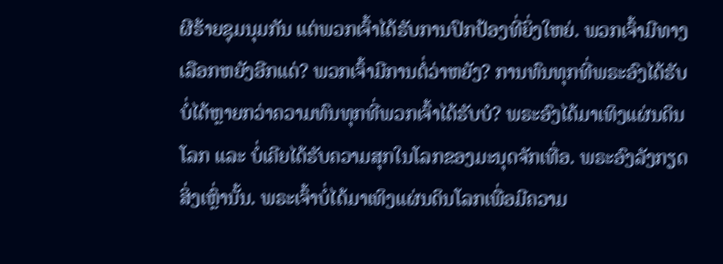ຜີຮ້າຍຊຸມນຸມກັນ ແຕ່ພວກເຈົ້າໄດ້ຮັບການປົກປ້ອງທີ່ຍິ່ງໃຫຍ່. ພວກເຈົ້າມີທາງເລືອກຫຍັງອີກແດ່? ພວກເຈົ້າມີການຕໍ່ວ່າຫຍັງ? ການທົນທຸກທີ່ພຣະອົງໄດ້ຮັບບໍ່ໄດ້ຫຼາຍກວ່າຄວາມທົນທຸກທີ່ພວກເຈົ້າໄດ້ຮັບບໍ? ພຣະອົງໄດ້ມາເທິງແຜ່ນດິນໂລກ ແລະ ບໍ່ເຄີຍໄດ້ຮັບຄວາມສຸກໃນໂລກຂອງມະນຸດຈັກເທື່ອ. ພຣະອົງລັງກຽດສິ່ງເຫຼົ່ານັ້ນ. ພຣະເຈົ້າບໍ່ໄດ້ມາເທິງແຜ່ນດິນໂລກເພື່ອມີຄວາມ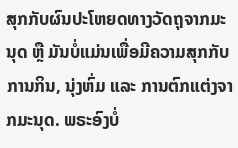ສຸກກັບຜົນປະໂຫຍດທາງວັດຖຸຈາກມະນຸດ ຫຼື ມັນບໍ່ແມ່ນເພື່ອມີຄວາມສຸກກັບການກິນ, ນຸ່ງຫົ່ມ ແລະ ການຕົກແຕ່ງຈາກມະນຸດ. ພຣະອົງບໍ່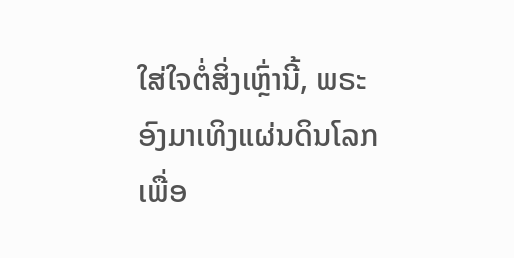ໃສ່ໃຈຕໍ່ສິ່ງເຫຼົ່ານີ້, ພຣະອົງມາເທິງແຜ່ນດິນໂລກເພື່ອ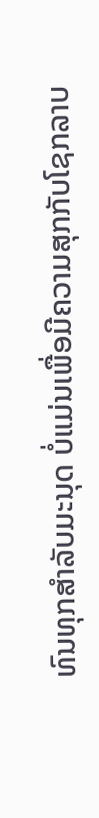ທົນທຸກສຳລັບມະນຸດ ບໍ່ແມ່ນເພື່ອມີຄວາມສຸກກັບໂຊກລາບ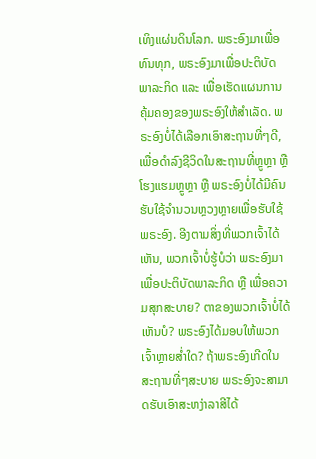ເທິງແຜ່ນດິນໂລກ. ພຣະອົງມາເພື່ອທົນທຸກ, ພຣະອົງມາເພື່ອປະຕິບັດພາລະກິດ ແລະ ເພື່ອເຮັດແຜນການຄຸ້ມຄອງຂອງພຣະອົງໃຫ້ສຳເລັດ. ພຣະອົງບໍ່ໄດ້ເລືອກເອົາສະຖານທີ່ໆດີ, ເພື່ອດຳລົງຊີວິດໃນສະຖານທີ່ຫຼູຫຼາ ຫຼື ໂຮງແຮມຫຼູຫຼາ ຫຼື ພຣະອົງບໍ່ໄດ້ມີຄົນຮັບໃຊ້ຈຳນວນຫຼວງຫຼາຍເພື່ອຮັບໃຊ້ພຣະອົງ. ອີງຕາມສິ່ງທີ່ພວກເຈົ້າໄດ້ເຫັນ, ພວກເຈົ້າບໍ່ຮູ້ບໍວ່າ ພຣະອົງມາເພື່ອປະຕິບັດພາລະກິດ ຫຼື ເພື່ອຄວາມສຸກສະບາຍ? ຕາຂອງພວກເຈົ້າບໍ່ໄດ້ເຫັນບໍ? ພຣະອົງໄດ້ມອບໃຫ້ພວກເຈົ້າຫຼາຍສໍ່າໃດ? ຖ້າພຣະອົງເກີດໃນສະຖານທີ່ໆສະບາຍ ພຣະອົງຈະສາມາດຮັບເອົາສະຫງ່າລາສີໄດ້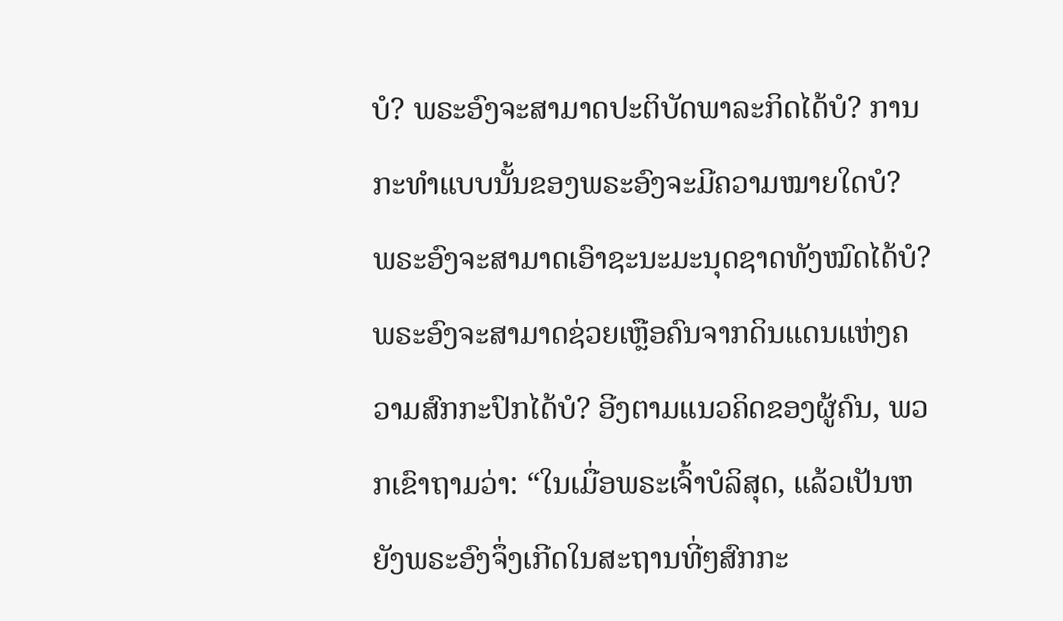ບໍ? ພຣະອົງຈະສາມາດປະຕິບັດພາລະກິດໄດ້ບໍ? ການກະທໍາແບບນັ້ນຂອງພຣະອົງຈະມີຄວາມໝາຍໃດບໍ? ພຣະອົງຈະສາມາດເອົາຊະນະມະນຸດຊາດທັງໝົດໄດ້ບໍ? ພຣະອົງຈະສາມາດຊ່ວຍເຫຼືອຄົນຈາກດິນແດນແຫ່ງຄວາມສົກກະປົກໄດ້ບໍ? ອີງຕາມແນວຄິດຂອງຜູ້ຄົນ, ພວກເຂົາຖາມວ່າ: “ໃນເມື່ອພຣະເຈົ້າບໍລິສຸດ, ແລ້ວເປັນຫຍັງພຣະອົງຈຶ່ງເກີດໃນສະຖານທີ່ໆສົກກະ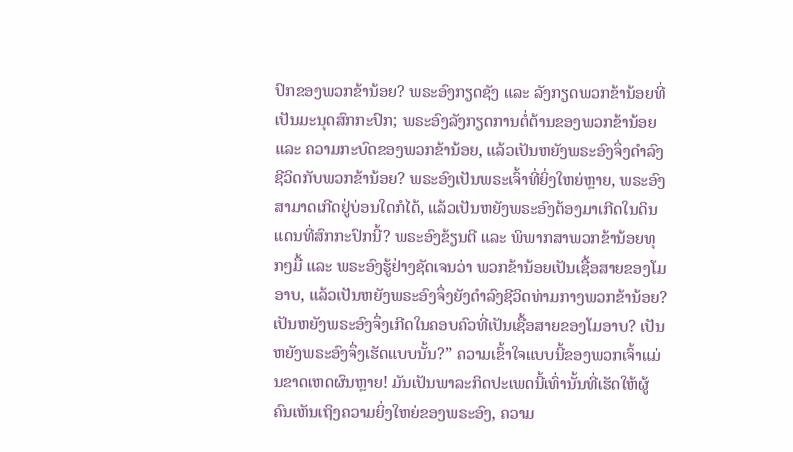ປົກຂອງພວກຂ້ານ້ອຍ? ພຣະອົງກຽດຊັງ ແລະ ລັງກຽດພວກຂ້ານ້ອຍທີ່ເປັນມະນຸດສົກກະປົກ; ພຣະອົງລັງກຽດການຕໍ່ຕ້ານຂອງພວກຂ້ານ້ອຍ ແລະ ຄວາມກະບົດຂອງພວກຂ້ານ້ອຍ, ແລ້ວເປັນຫຍັງພຣະອົງຈຶ່ງດຳລົງຊີວິດກັບພວກຂ້ານ້ອຍ? ພຣະອົງເປັນພຣະເຈົ້າທີ່ຍິ່ງໃຫຍ່ຫຼາຍ, ພຣະອົງສາມາດເກີດຢູ່ບ່ອນໃດກໍໄດ້, ແລ້ວເປັນຫຍັງພຣະອົງຕ້ອງມາເກີດໃນດິນແດນທີ່ສົກກະປົກນີ້? ພຣະອົງຂ້ຽນຕີ ແລະ ພິພາກສາພວກຂ້ານ້ອຍທຸກໆມື້ ແລະ ພຣະອົງຮູ້ຢ່າງຊັດເຈນວ່າ ພວກຂ້ານ້ອຍເປັນເຊື້ອສາຍຂອງໂມອາບ, ແລ້ວເປັນຫຍັງພຣະອົງຈຶ່ງຍັງດຳລົງຊີວິດທ່າມກາງພວກຂ້ານ້ອຍ? ເປັນຫຍັງພຣະອົງຈຶ່ງເກີດໃນຄອບຄົວທີ່ເປັນເຊື້ອສາຍຂອງໂມອາບ? ເປັນຫຍັງພຣະອົງຈຶ່ງເຮັດແບບນັ້ນ?” ຄວາມເຂົ້າໃຈແບບນີ້ຂອງພວກເຈົ້າແມ່ນຂາດເຫດຜົນຫຼາຍ! ມັນເປັນພາລະກິດປະເພດນີ້ເທົ່ານັ້ນທີ່ເຮັດໃຫ້ຜູ້ຄົນເຫັນເຖິງຄວາມຍິ່ງໃຫຍ່ຂອງພຣະອົງ, ຄວາມ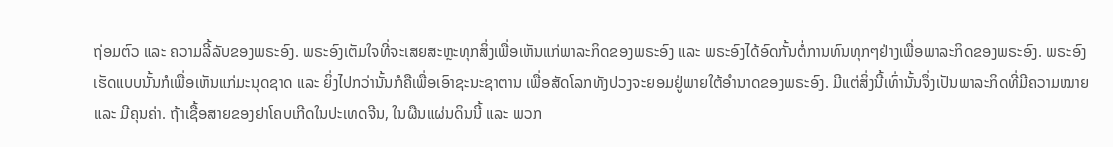ຖ່ອມຕົວ ແລະ ຄວາມລີ້ລັບຂອງພຣະອົງ. ພຣະອົງເຕັມໃຈທີ່ຈະເສຍສະຫຼະທຸກສິ່ງເພື່ອເຫັນແກ່ພາລະກິດຂອງພຣະອົງ ແລະ ພຣະອົງໄດ້ອົດກັ້ນຕໍ່ການທົນທຸກໆຢ່າງເພື່ອພາລະກິດຂອງພຣະອົງ. ພຣະອົງເຮັດແບບນັ້ນກໍເພື່ອເຫັນແກ່ມະນຸດຊາດ ແລະ ຍິ່ງໄປກວ່ານັ້ນກໍຄືເພື່ອເອົາຊະນະຊາຕານ ເພື່ອສັດໂລກທັງປວງຈະຍອມຢູ່ພາຍໃຕ້ອຳນາດຂອງພຣະອົງ. ມີແຕ່ສິ່ງນີ້ເທົ່ານັ້ນຈຶ່ງເປັນພາລະກິດທີ່ມີຄວາມໝາຍ ແລະ ມີຄຸນຄ່າ. ຖ້າເຊື້ອສາຍຂອງຢາໂຄບເກີດໃນປະເທດຈີນ, ໃນຜືນແຜ່ນດິນນີ້ ແລະ ພວກ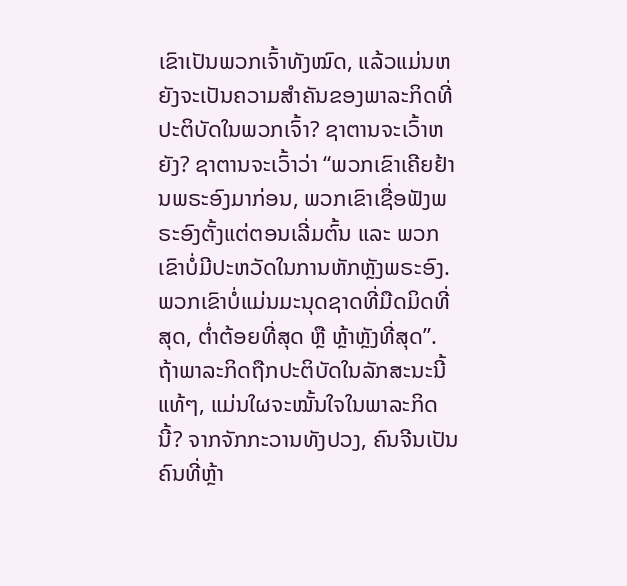ເຂົາເປັນພວກເຈົ້າທັງໝົດ, ແລ້ວແມ່ນຫຍັງຈະເປັນຄວາມສຳຄັນຂອງພາລະກິດທີ່ປະຕິບັດໃນພວກເຈົ້າ? ຊາຕານຈະເວົ້າຫຍັງ? ຊາຕານຈະເວົ້າວ່າ “ພວກເຂົາເຄີຍຢ້ານພຣະອົງມາກ່ອນ, ພວກເຂົາເຊື່ອຟັງພຣະອົງຕັ້ງແຕ່ຕອນເລີ່ມຕົ້ນ ແລະ ພວກເຂົາບໍ່ມີປະຫວັດໃນການຫັກຫຼັງພຣະອົງ. ພວກເຂົາບໍ່ແມ່ນມະນຸດຊາດທີ່ມືດມິດທີ່ສຸດ, ຕໍ່າຕ້ອຍທີ່ສຸດ ຫຼື ຫຼ້າຫຼັງທີ່ສຸດ”. ຖ້າພາລະກິດຖືກປະຕິບັດໃນລັກສະນະນີ້ແທ້ໆ, ແມ່ນໃຜຈະໝັ້ນໃຈໃນພາລະກິດນີ້? ຈາກຈັກກະວານທັງປວງ, ຄົນຈີນເປັນຄົນທີ່ຫຼ້າ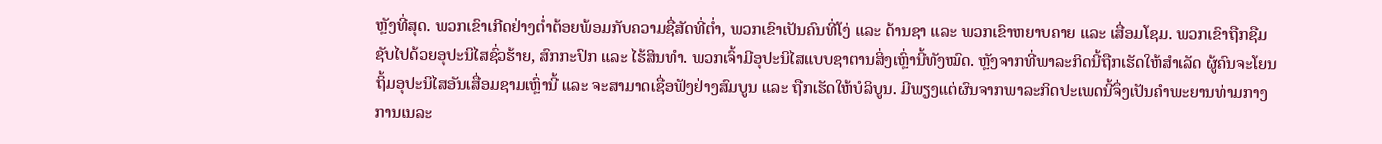ຫຼັງທີ່ສຸດ. ພວກເຂົາເກີດຢ່າງຕໍ່າຕ້ອຍພ້ອມກັບຄວາມຊື່ສັດທີ່ຕໍ່າ, ພວກເຂົາເປັນຄົນທີ່ໂງ່ ແລະ ດ້ານຊາ ແລະ ພວກເຂົາຫຍາບຄາຍ ແລະ ເສື່ອມໂຊມ. ພວກເຂົາຖືກຊືມຊັບໄປດ້ວຍອຸປະນິໄສຊົ່ວຮ້າຍ, ສົກກະປົກ ແລະ ໄຮ້ສິນທຳ. ພວກເຈົ້າມີອຸປະນິໄສແບບຊາຕານສິ່ງເຫຼົ່ານີ້ທັງໝົດ. ຫຼັງຈາກທີ່ພາລະກິດນີ້ຖືກເຮັດໃຫ້ສຳເລັດ ຜູ້ຄົນຈະໂຍນຖິ້ມອຸປະນິໄສອັນເສື່ອມຊາມເຫຼົ່ານີ້ ແລະ ຈະສາມາດເຊື່ອຟັງຢ່າງສົມບູນ ແລະ ຖືກເຮັດໃຫ້ບໍລິບູນ. ມີພຽງແຕ່ຜົນຈາກພາລະກິດປະເພດນີ້ຈຶ່ງເປັນຄໍາພະຍານທ່າມກາງການເນລະ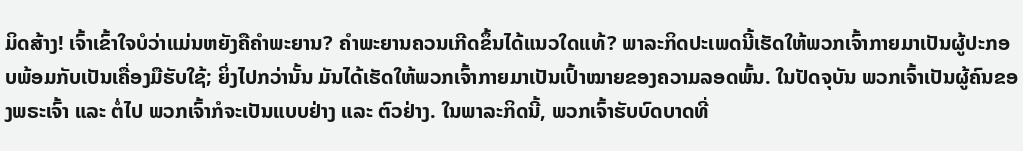ມິດສ້າງ! ເຈົ້າເຂົ້າໃຈບໍວ່າແມ່ນຫຍັງຄືຄຳພະຍານ? ຄຳພະຍານຄວນເກີດຂຶ້ນໄດ້ແນວໃດແທ້? ພາລະກິດປະເພດນີ້ເຮັດໃຫ້ພວກເຈົ້າກາຍມາເປັນຜູ້ປະກອບພ້ອມກັບເປັນເຄື່ອງມືຮັບໃຊ້; ຍິ່ງໄປກວ່ານັ້ນ ມັນໄດ້ເຮັດໃຫ້ພວກເຈົ້າກາຍມາເປັນເປົ້າໝາຍຂອງຄວາມລອດພົ້ນ. ໃນປັດຈຸບັນ ພວກເຈົ້າເປັນຜູ້ຄົນຂອງພຣະເຈົ້າ ແລະ ຕໍ່ໄປ ພວກເຈົ້າກໍຈະເປັນແບບຢ່າງ ແລະ ຕົວຢ່າງ. ໃນພາລະກິດນີ້, ພວກເຈົ້າຮັບບົດບາດທີ່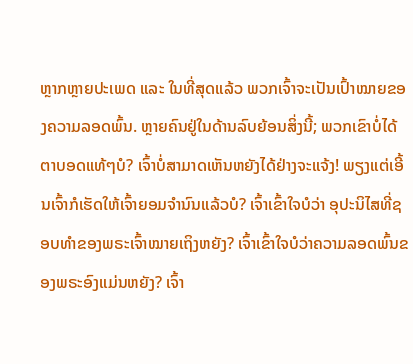ຫຼາກຫຼາຍປະເພດ ແລະ ໃນທີ່ສຸດແລ້ວ ພວກເຈົ້າຈະເປັນເປົ້າໝາຍຂອງຄວາມລອດພົ້ນ. ຫຼາຍຄົນຢູ່ໃນດ້ານລົບຍ້ອນສິ່ງນີ້; ພວກເຂົາບໍ່ໄດ້ຕາບອດແທ້ໆບໍ? ເຈົ້າບໍ່ສາມາດເຫັນຫຍັງໄດ້ຢ່າງຈະແຈ້ງ! ພຽງແຕ່ເອີ້ນເຈົ້າກໍເຮັດໃຫ້ເຈົ້າຍອມຈໍານົນແລ້ວບໍ? ເຈົ້າເຂົ້າໃຈບໍວ່າ ອຸປະນິໄສທີ່ຊອບທຳຂອງພຣະເຈົ້າໝາຍເຖິງຫຍັງ? ເຈົ້າເຂົ້າໃຈບໍວ່າຄວາມລອດພົ້ນຂອງພຣະອົງແມ່ນຫຍັງ? ເຈົ້າ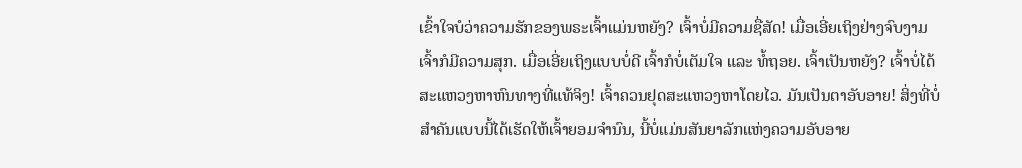ເຂົ້າໃຈບໍວ່າຄວາມຮັກຂອງພຣະເຈົ້າແມ່ນຫຍັງ? ເຈົ້າບໍ່ມີຄວາມຊື່ສັດ! ເມື່ອເອີ່ຍເຖິງຢ່າງຈົບງາມ ເຈົ້າກໍມີຄວາມສຸກ. ເມື່ອເອີ່ຍເຖິງແບບບໍ່ດີ ເຈົ້າກໍບໍ່ເຕັມໃຈ ແລະ ທໍ້ຖອຍ. ເຈົ້າເປັນຫຍັງ? ເຈົ້າບໍ່ໄດ້ສະແຫວງຫາຫົນທາງທີ່ແທ້ຈິງ! ເຈົ້າຄວນຢຸດສະແຫວງຫາໂດຍໄວ. ມັນເປັນຕາອັບອາຍ! ສິ່ງທີ່ບໍ່ສຳຄັນແບບນີ້ໄດ້ເຮັດໃຫ້ເຈົ້າຍອມຈໍານົນ, ນີ້ບໍ່ແມ່ນສັນຍາລັກແຫ່ງຄວາມອັບອາຍ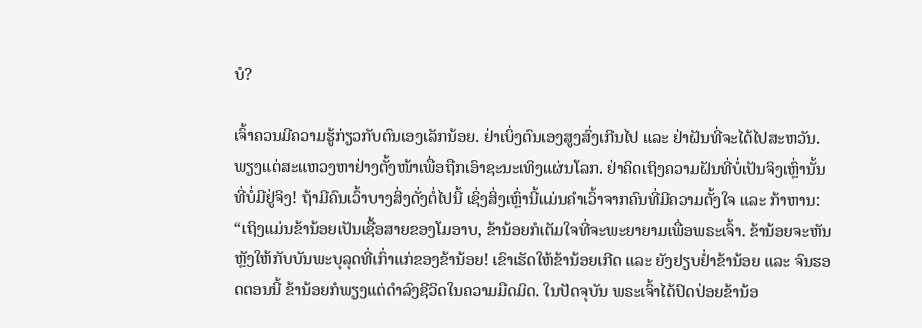ບໍ?

ເຈົ້າຄວນມີຄວາມຮູ້ກ່ຽວກັບຕົນເອງເລັກນ້ອຍ. ຢ່າເບິ່ງຕົນເອງສູງສົ່ງເກີນໄປ ແລະ ຢ່າຝັນທີ່ຈະໄດ້ໄປສະຫວັນ. ພຽງແຕ່ສະແຫວງຫາຢ່າງຕັ້ງໜ້າເພື່ອຖືກເອົາຊະນະເທິງແຜ່ນໂລກ. ຢ່າຄິດເຖິງຄວາມຝັນທີ່ບໍ່ເປັນຈິງເຫຼົ່ານັ້ນທີ່ບໍ່ມີຢູ່ຈິງ! ຖ້າມີຄົນເວົ້າບາງສິ່ງດັ່ງຕໍ່ໄປນີ້ ເຊິ່ງສິ່ງເຫຼົ່ານີ້ແມ່ນຄຳເວົ້າຈາກຄົນທີ່ມີຄວາມຕັ້ງໃຈ ແລະ ກ້າຫານ: “ເຖິງແມ່ນຂ້ານ້ອຍເປັນເຊື້ອສາຍຂອງໂມອາບ, ຂ້ານ້ອຍກໍເຕັມໃຈທີ່ຈະພະຍາຍາມເພື່ອພຣະເຈົ້າ. ຂ້ານ້ອຍຈະຫັນຫຼັງໃຫ້ກັບບັນພະບຸລຸດທີ່ເກົ່າແກ່ຂອງຂ້ານ້ອຍ! ເຂົາເຮັດໃຫ້ຂ້ານ້ອຍເກີດ ແລະ ຍັງຢຽບຢໍ່າຂ້ານ້ອຍ ແລະ ຈົນຮອດຕອນນີ້ ຂ້ານ້ອຍກໍພຽງແຕ່ດຳລົງຊີວິດໃນຄວາມມືດມິດ. ໃນປັດຈຸບັນ ພຣະເຈົ້າໄດ້ປົດປ່ອຍຂ້ານ້ອ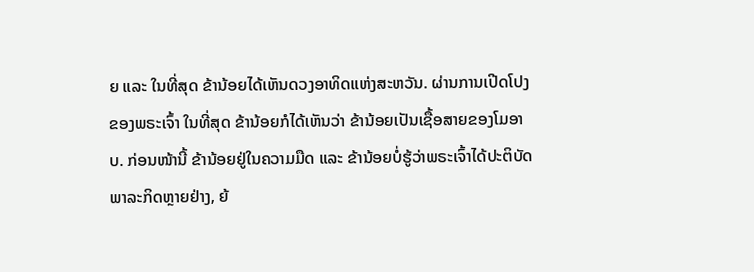ຍ ແລະ ໃນທີ່ສຸດ ຂ້ານ້ອຍໄດ້ເຫັນດວງອາທິດແຫ່ງສະຫວັນ. ຜ່ານການເປີດໂປງຂອງພຣະເຈົ້າ ໃນທີ່ສຸດ ຂ້ານ້ອຍກໍໄດ້ເຫັນວ່າ ຂ້ານ້ອຍເປັນເຊື້ອສາຍຂອງໂມອາບ. ກ່ອນໜ້ານີ້ ຂ້ານ້ອຍຢູ່ໃນຄວາມມືດ ແລະ ຂ້ານ້ອຍບໍ່ຮູ້ວ່າພຣະເຈົ້າໄດ້ປະຕິບັດພາລະກິດຫຼາຍຢ່າງ, ຍ້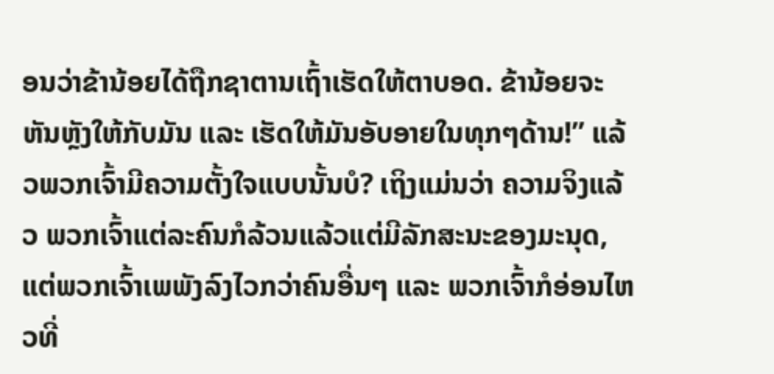ອນວ່າຂ້ານ້ອຍໄດ້ຖືກຊາຕານເຖົ້າເຮັດໃຫ້ຕາບອດ. ຂ້ານ້ອຍຈະຫັນຫຼັງໃຫ້ກັບມັນ ແລະ ເຮັດໃຫ້ມັນອັບອາຍໃນທຸກໆດ້ານ!” ແລ້ວພວກເຈົ້າມີຄວາມຕັ້ງໃຈແບບນັ້ນບໍ? ເຖິງແມ່ນວ່າ ຄວາມຈິງແລ້ວ ພວກເຈົ້າແຕ່ລະຄົນກໍລ້ວນແລ້ວແຕ່ມີລັກສະນະຂອງມະນຸດ, ແຕ່ພວກເຈົ້າເພພັງລົງໄວກວ່າຄົນອື່ນໆ ແລະ ພວກເຈົ້າກໍອ່ອນໄຫວທີ່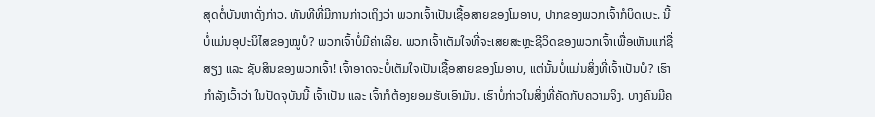ສຸດຕໍ່ບັນຫາດັ່ງກ່າວ. ທັນທີທີ່ມີການກ່າວເຖິງວ່າ ພວກເຈົ້າເປັນເຊື້ອສາຍຂອງໂມອາບ, ປາກຂອງພວກເຈົ້າກໍບິດເບະ. ນີ້ບໍ່ແມ່ນອຸປະນິໄສຂອງໝູບໍ? ພວກເຈົ້າບໍ່ມີຄ່າເລີຍ. ພວກເຈົ້າເຕັມໃຈທີ່ຈະເສຍສະຫຼະຊີວິດຂອງພວກເຈົ້າເພື່ອເຫັນແກ່ຊື່ສຽງ ແລະ ຊັບສິນຂອງພວກເຈົ້າ! ເຈົ້າອາດຈະບໍ່ເຕັມໃຈເປັນເຊື້ອສາຍຂອງໂມອາບ, ແຕ່ນັ້ນບໍ່ແມ່ນສິ່ງທີ່ເຈົ້າເປັນບໍ? ເຮົາກຳລັງເວົ້າວ່າ ໃນປັດຈຸບັນນີ້ ເຈົ້າເປັນ ແລະ ເຈົ້າກໍຕ້ອງຍອມຮັບເອົາມັນ. ເຮົາບໍ່ກ່າວໃນສິ່ງທີ່ຄັດກັບຄວາມຈິງ. ບາງຄົນມີຄ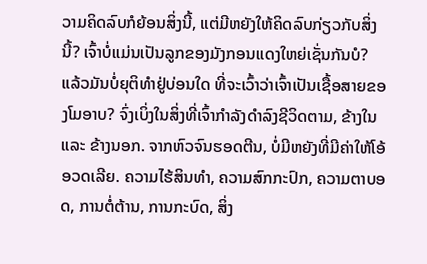ວາມຄິດລົບກໍຍ້ອນສິ່ງນີ້, ແຕ່ມີຫຍັງໃຫ້ຄິດລົບກ່ຽວກັບສິ່ງນີ້? ເຈົ້າບໍ່ແມ່ນເປັນລູກຂອງມັງກອນແດງໃຫຍ່ເຊັ່ນກັນບໍ? ແລ້ວມັນບໍ່ຍຸຕິທຳຢູ່ບ່ອນໃດ ທີ່ຈະເວົ້າວ່າເຈົ້າເປັນເຊື້ອສາຍຂອງໂມອາບ? ຈົ່ງເບິ່ງໃນສິ່ງທີ່ເຈົ້າກຳລັງດຳລົງຊີວິດຕາມ, ຂ້າງໃນ ແລະ ຂ້າງນອກ. ຈາກຫົວຈົນຮອດຕີນ, ບໍ່ມີຫຍັງທີ່ມີຄ່າໃຫ້ໂອ້ອວດເລີຍ. ຄວາມໄຮ້ສິນທຳ, ຄວາມສົກກະປົກ, ຄວາມຕາບອດ, ການຕໍ່ຕ້ານ, ການກະບົດ, ສິ່ງ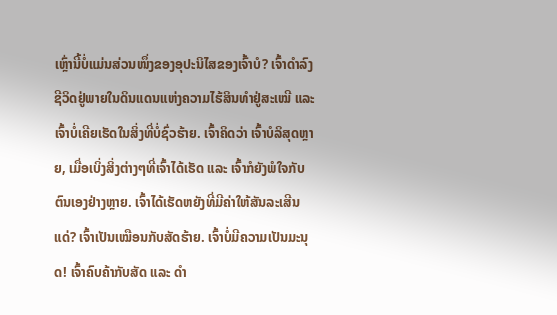ເຫຼົ່ານີ້ບໍ່ແມ່ນສ່ວນໜຶ່ງຂອງອຸປະນິໄສຂອງເຈົ້າບໍ? ເຈົ້າດຳລົງຊີວິດຢູ່ພາຍໃນດິນແດນແຫ່ງຄວາມໄຮ້ສິນທຳຢູ່ສະເໝີ ແລະ ເຈົ້າບໍ່ເຄີຍເຮັດໃນສິ່ງທີ່ບໍ່ຊົ່ວຮ້າຍ. ເຈົ້າຄິດວ່າ ເຈົ້າບໍລິສຸດຫຼາຍ, ເມື່ອເບິ່ງສິ່ງຕ່າງໆທີ່ເຈົ້າໄດ້ເຮັດ ແລະ ເຈົ້າກໍຍັງພໍໃຈກັບຕົນເອງຢ່າງຫຼາຍ. ເຈົ້າໄດ້ເຮັດຫຍັງທີ່ມີຄ່າໃຫ້ສັນລະເສີນແດ່? ເຈົ້າເປັນເໝືອນກັບສັດຮ້າຍ. ເຈົ້າບໍ່ມີຄວາມເປັນມະນຸດ! ເຈົ້າຄົບຄ້າກັບສັດ ແລະ ດຳ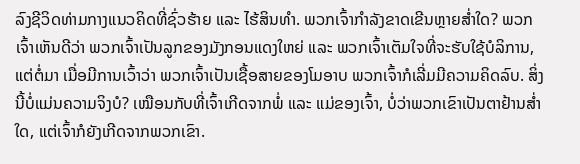ລົງຊີວິດທ່າມກາງແນວຄິດທີ່ຊົ່ວຮ້າຍ ແລະ ໄຮ້ສິນທຳ. ພວກເຈົ້າກຳລັງຂາດເຂີນຫຼາຍສໍ່າໃດ? ພວກເຈົ້າເຫັນດີວ່າ ພວກເຈົ້າເປັນລູກຂອງມັງກອນແດງໃຫຍ່ ແລະ ພວກເຈົ້າເຕັມໃຈທີ່ຈະຮັບໃຊ້ບໍລິການ, ແຕ່ຕໍ່ມາ ເມື່ອມີການເວົ້າວ່າ ພວກເຈົ້າເປັນເຊື້ອສາຍຂອງໂມອາບ ພວກເຈົ້າກໍເລີ່ມມີຄວາມຄິດລົບ. ສິ່ງນີ້ບໍ່ແມ່ນຄວາມຈິງບໍ? ເໝືອນກັບທີ່ເຈົ້າເກີດຈາກພໍ່ ແລະ ແມ່ຂອງເຈົ້າ, ບໍ່ວ່າພວກເຂົາເປັນຕາຢ້ານສໍ່າໃດ, ແຕ່ເຈົ້າກໍຍັງເກີດຈາກພວກເຂົາ.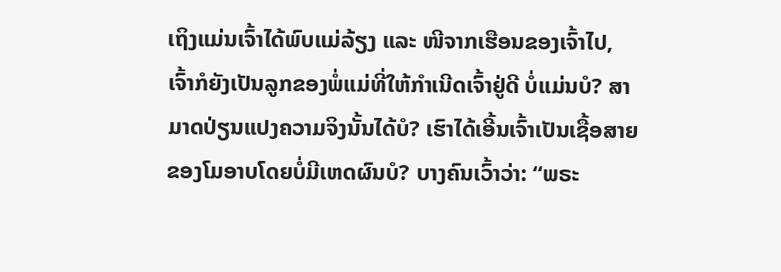ເຖິງແມ່ນເຈົ້າໄດ້ພົບແມ່ລ້ຽງ ແລະ ໜີຈາກເຮືອນຂອງເຈົ້າໄປ, ເຈົ້າກໍຍັງເປັນລູກຂອງພໍ່ແມ່ທີ່ໃຫ້ກໍາເນີດເຈົ້າຢູ່ດີ ບໍ່ແມ່ນບໍ? ສາມາດປ່ຽນແປງຄວາມຈິງນັ້ນໄດ້ບໍ? ເຮົາໄດ້ເອີ້ນເຈົ້າເປັນເຊື້ອສາຍຂອງໂມອາບໂດຍບໍ່ມີເຫດຜົນບໍ? ບາງຄົນເວົ້າວ່າ: “ພຣະ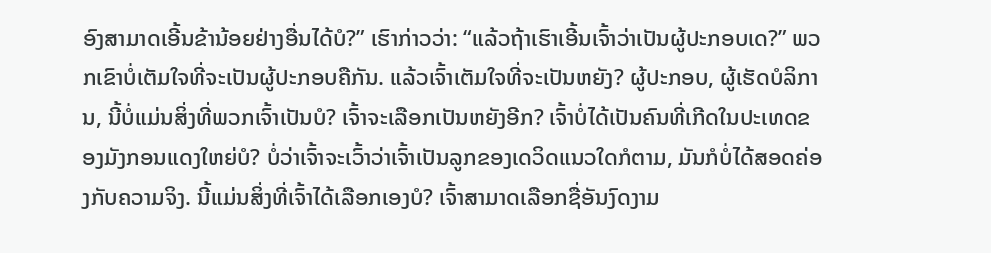ອົງສາມາດເອີ້ນຂ້ານ້ອຍຢ່າງອື່ນໄດ້ບໍ?” ເຮົາກ່າວວ່າ: “ແລ້ວຖ້າເຮົາເອີ້ນເຈົ້າວ່າເປັນຜູ້ປະກອບເດ?” ພວກເຂົາບໍ່ເຕັມໃຈທີ່ຈະເປັນຜູ້ປະກອບຄືກັນ. ແລ້ວເຈົ້າເຕັມໃຈທີ່ຈະເປັນຫຍັງ? ຜູ້ປະກອບ, ຜູ້ເຮັດບໍລິການ, ນີ້ບໍ່ແມ່ນສິ່ງທີ່ພວກເຈົ້າເປັນບໍ? ເຈົ້າຈະເລືອກເປັນຫຍັງອີກ? ເຈົ້າບໍ່ໄດ້ເປັນຄົນທີ່ເກີດໃນປະເທດຂອງມັງກອນແດງໃຫຍ່ບໍ? ບໍ່ວ່າເຈົ້າຈະເວົ້າວ່າເຈົ້າເປັນລູກຂອງເດວິດແນວໃດກໍຕາມ, ມັນກໍບໍ່ໄດ້ສອດຄ່ອງກັບຄວາມຈິງ. ນີ້ແມ່ນສິ່ງທີ່ເຈົ້າໄດ້ເລືອກເອງບໍ? ເຈົ້າສາມາດເລືອກຊື່ອັນງົດງາມ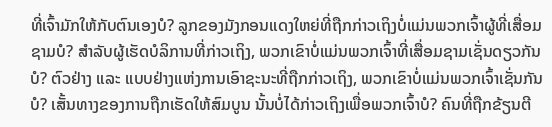ທີ່ເຈົ້າມັກໃຫ້ກັບຕົນເອງບໍ? ລູກຂອງມັງກອນແດງໃຫຍ່ທີ່ຖືກກ່າວເຖິງບໍ່ແມ່ນພວກເຈົ້າຜູ້ທີ່ເສື່ອມຊາມບໍ? ສໍາລັບຜູ້ເຮັດບໍລິການທີ່ກ່າວເຖິງ, ພວກເຂົາບໍ່ແມ່ນພວກເຈົ້າທີ່ເສື່ອມຊາມເຊັ່ນດຽວກັນບໍ? ຕົວຢ່າງ ແລະ ແບບຢ່າງແຫ່ງການເອົາຊະນະທີ່ຖືກກ່າວເຖິງ, ພວກເຂົາບໍ່ແມ່ນພວກເຈົ້າເຊັ່ນກັນບໍ? ເສັ້ນທາງຂອງການຖືກເຮັດໃຫ້ສົມບູນ ນັ້ນບໍ່ໄດ້ກ່າວເຖິງເພື່ອພວກເຈົ້າບໍ? ຄົນທີ່ຖືກຂ້ຽນຕີ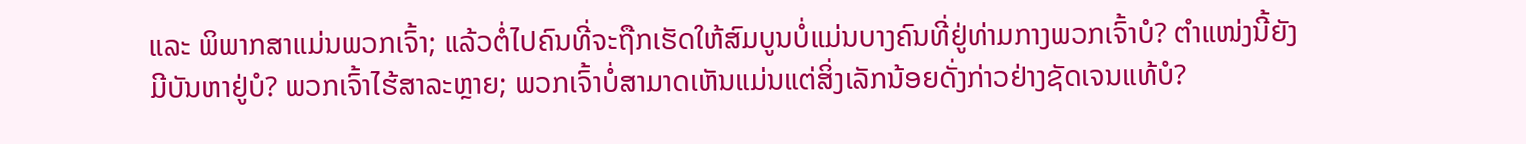ແລະ ພິພາກສາແມ່ນພວກເຈົ້າ; ແລ້ວຕໍ່ໄປຄົນທີ່ຈະຖືກເຮັດໃຫ້ສົມບູນບໍ່ແມ່ນບາງຄົນທີ່ຢູ່ທ່າມກາງພວກເຈົ້າບໍ? ຕໍາແໜ່ງນີ້ຍັງມີບັນຫາຢູ່ບໍ? ພວກເຈົ້າໄຮ້ສາລະຫຼາຍ; ພວກເຈົ້າບໍ່ສາມາດເຫັນແມ່ນແຕ່ສິ່ງເລັກນ້ອຍດັ່ງກ່າວຢ່າງຊັດເຈນແທ້ບໍ?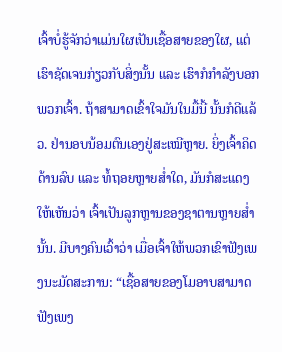ເຈົ້າບໍ່ຮູ້ຈັກວ່າແມ່ນໃຜເປັນເຊື້ອສາຍຂອງໃຜ, ແຕ່ເຮົາຊັດເຈນກ່ຽວກັບສິ່ງນັ້ນ ແລະ ເຮົາກໍກຳລັງບອກພວກເຈົ້າ. ຖ້າສາມາດເຂົ້າໃຈມັນໃນມື້ນີ້ ນັ້ນກໍດີແລ້ວ. ຢ່ານອບນ້ອມຕົນເອງຢູ່ສະເໝີຫຼາຍ. ຍິ່ງເຈົ້າຄິດດ້ານລົບ ແລະ ທໍ້ຖອຍຫຼາຍສໍ່າໃດ, ມັນກໍສະແດງໃຫ້ເຫັນວ່າ ເຈົ້າເປັນລູກຫຼານຂອງຊາຕານຫຼາຍສໍ່ານັ້ນ. ມີບາງຄົນເວົ້າວ່າ ເມື່ອເຈົ້າໃຫ້ພວກເຂົາຟັງເພງນະມັດສະການ: “ເຊື້ອສາຍຂອງໂມອາບສາມາດຟັງເພງ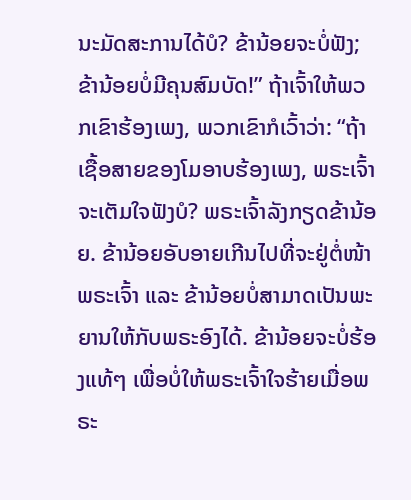ນະມັດສະການໄດ້ບໍ? ຂ້ານ້ອຍຈະບໍ່ຟັງ; ຂ້ານ້ອຍບໍ່ມີຄຸນສົມບັດ!” ຖ້າເຈົ້າໃຫ້ພວກເຂົາຮ້ອງເພງ, ພວກເຂົາກໍເວົ້າວ່າ: “ຖ້າເຊື້ອສາຍຂອງໂມອາບຮ້ອງເພງ, ພຣະເຈົ້າຈະເຕັມໃຈຟັງບໍ? ພຣະເຈົ້າລັງກຽດຂ້ານ້ອຍ. ຂ້ານ້ອຍອັບອາຍເກີນໄປທີ່ຈະຢູ່ຕໍ່ໜ້າພຣະເຈົ້າ ແລະ ຂ້ານ້ອຍບໍ່ສາມາດເປັນພະຍານໃຫ້ກັບພຣະອົງໄດ້. ຂ້ານ້ອຍຈະບໍ່ຮ້ອງແທ້ໆ ເພື່ອບໍ່ໃຫ້ພຣະເຈົ້າໃຈຮ້າຍເມື່ອພຣະ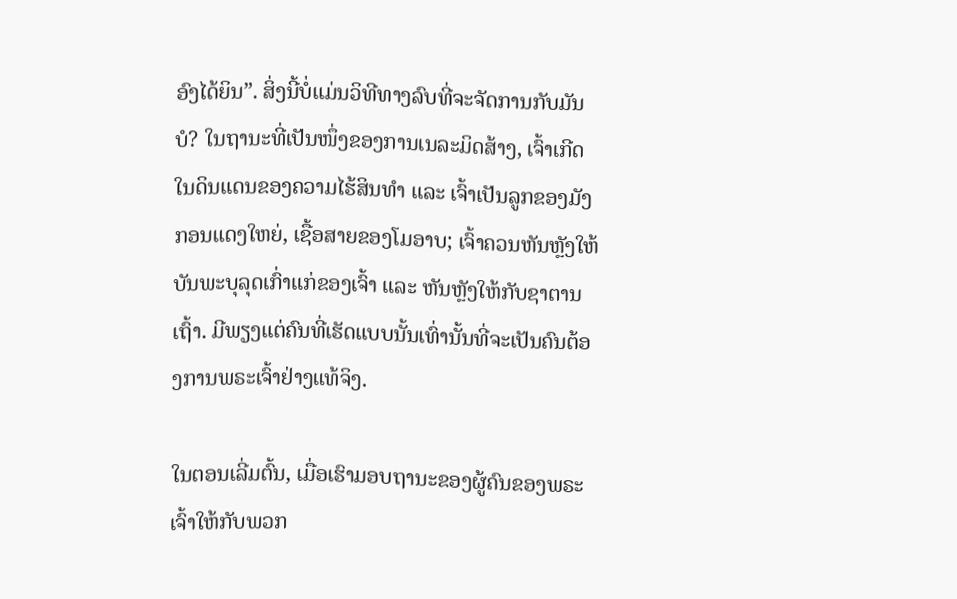ອົງໄດ້ຍິນ”. ສິ່ງນີ້ບໍ່ແມ່ນວິທີທາງລົບທີ່ຈະຈັດການກັບມັນບໍ? ໃນຖານະທີ່ເປັນໜຶ່ງຂອງການເນລະມິດສ້າງ, ເຈົ້າເກີດໃນດິນແດນຂອງຄວາມໄຮ້ສິນທຳ ແລະ ເຈົ້າເປັນລູກຂອງມັງກອນແດງໃຫຍ່, ເຊື້ອສາຍຂອງໂມອາບ; ເຈົ້າຄວນຫັນຫຼັງໃຫ້ບັນພະບຸລຸດເກົ່າແກ່ຂອງເຈົ້າ ແລະ ຫັນຫຼັງໃຫ້ກັບຊາຕານເຖົ້າ. ມີພຽງແຕ່ຄົນທີ່ເຮັດແບບນັ້ນເທົ່ານັ້ນທີ່ຈະເປັນຄົນຕ້ອງການພຣະເຈົ້າຢ່າງແທ້ຈິງ.

ໃນຕອນເລີ່ມຕົ້ນ, ເມື່ອເຮົາມອບຖານະຂອງຜູ້ຄົນຂອງພຣະເຈົ້າໃຫ້ກັບພວກ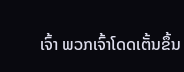ເຈົ້າ ພວກເຈົ້າໂດດເຕັ້ນຂຶ້ນ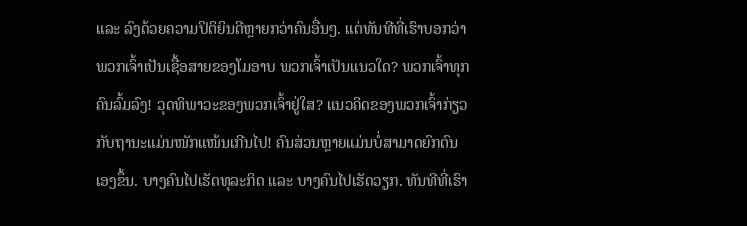ແລະ ລົງດ້ວຍຄວາມປິຕິຍິນດີຫຼາຍກວ່າຄົນອື່ນໆ. ແຕ່ທັນທີທີ່ເຮົາບອກວ່າ ພວກເຈົ້າເປັນເຊື້ອສາຍຂອງໂມອາບ ພວກເຈົ້າເປັນແນວໃດ? ພວກເຈົ້າທຸກຄົນລົ້ມລົງ! ວຸດທິພາວະຂອງພວກເຈົ້າຢູ່ໃສ? ແນວຄິດຂອງພວກເຈົ້າກ່ຽວກັບຖານະແມ່ນໜັກແໜ້ນເກີນໄປ! ຄົນສ່ວນຫຼາຍແມ່ນບໍ່ສາມາດຍົກຕົນເອງຂຶ້ນ. ບາງຄົນໄປເຮັດທຸລະກິດ ແລະ ບາງຄົນໄປເຮັດວຽກ. ທັນທີທີ່ເຮົາ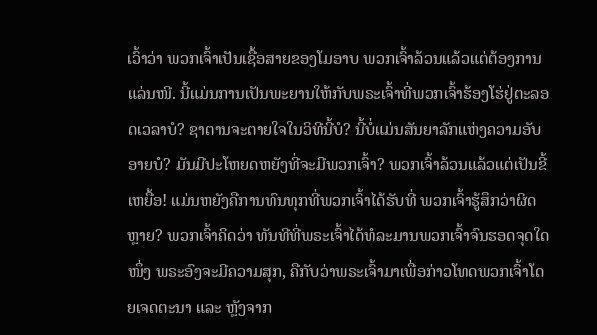ເວົ້າວ່າ ພວກເຈົ້າເປັນເຊື້ອສາຍຂອງໂມອາບ ພວກເຈົ້າລ້ວນແລ້ວແຕ່ຕ້ອງການແລ່ນໜີ. ນີ້ແມ່ນການເປັນພະຍານໃຫ້ກັບພຣະເຈົ້າທີ່ພວກເຈົ້າຮ້ອງໂຮ່ຢູ່ຕະລອດເວລາບໍ? ຊາຕານຈະຕາຍໃຈໃນວິທີນີ້ບໍ? ນີ້ບໍ່ແມ່ນສັນຍາລັກແຫ່ງຄວາມອັບອາຍບໍ? ມັນມີປະໂຫຍດຫຍັງທີ່ຈະມີພວກເຈົ້າ? ພວກເຈົ້າລ້ວນແລ້ວແຕ່ເປັນຂີ້ເຫຍື້ອ! ແມ່ນຫຍັງຄືການທົນທຸກທີ່ພວກເຈົ້າໄດ້ຮັບທີ່ ພວກເຈົ້າຮູ້ສຶກວ່າຜິດຫຼາຍ? ພວກເຈົ້າຄິດວ່າ ທັນທີທີ່ພຣະເຈົ້າໄດ້ທໍລະມານພວກເຈົ້າຈົນຮອດຈຸດໃດໜຶ່ງ ພຣະອົງຈະມີຄວາມສຸກ, ຄືກັບວ່າພຣະເຈົ້າມາເພື່ອກ່າວໂທດພວກເຈົ້າໂດຍເຈດຕະນາ ແລະ ຫຼັງຈາກ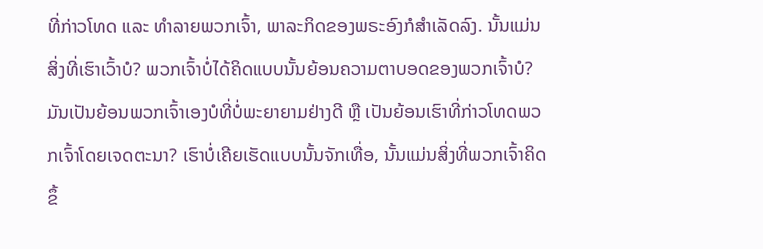ທີ່ກ່າວໂທດ ແລະ ທຳລາຍພວກເຈົ້າ, ພາລະກິດຂອງພຣະອົງກໍສຳເລັດລົງ. ນັ້ນແມ່ນສິ່ງທີ່ເຮົາເວົ້າບໍ? ພວກເຈົ້າບໍ່ໄດ້ຄິດແບບນັ້ນຍ້ອນຄວາມຕາບອດຂອງພວກເຈົ້າບໍ? ມັນເປັນຍ້ອນພວກເຈົ້າເອງບໍທີ່ບໍ່ພະຍາຍາມຢ່າງດີ ຫຼື ເປັນຍ້ອນເຮົາທີ່ກ່າວໂທດພວກເຈົ້າໂດຍເຈດຕະນາ? ເຮົາບໍ່ເຄີຍເຮັດແບບນັ້ນຈັກເທື່ອ, ນັ້ນແມ່ນສິ່ງທີ່ພວກເຈົ້າຄິດຂຶ້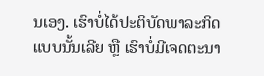ນເອງ. ເຮົາບໍ່ໄດ້ປະຕິບັດພາລະກິດແບບນັ້ນເລີຍ ຫຼື ເຮົາບໍ່ມີເຈດຕະນາ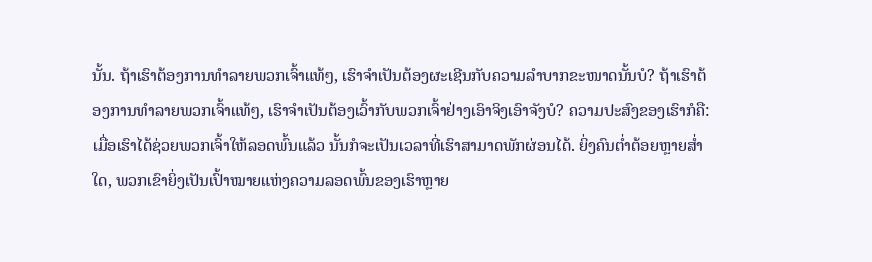ນັ້ນ. ຖ້າເຮົາຕ້ອງການທຳລາຍພວກເຈົ້າແທ້ໆ, ເຮົາຈຳເປັນຕ້ອງຜະເຊີນກັບຄວາມລໍາບາກຂະໜາດນັ້ນບໍ? ຖ້າເຮົາຕ້ອງການທຳລາຍພວກເຈົ້າແທ້ໆ, ເຮົາຈຳເປັນຕ້ອງເວົ້າກັບພວກເຈົ້າຢ່າງເອົາຈິງເອົາຈັງບໍ? ຄວາມປະສົງຂອງເຮົາກໍຄື: ເມື່ອເຮົາໄດ້ຊ່ວຍພວກເຈົ້າໃຫ້ລອດພົ້ນແລ້ວ ນັ້ນກໍຈະເປັນເວລາທີ່ເຮົາສາມາດພັກຜ່ອນໄດ້. ຍິ່ງຄົນຕໍ່າຕ້ອຍຫຼາຍສໍ່າໃດ, ພວກເຂົາຍິ່ງເປັນເປົ້າໝາຍແຫ່ງຄວາມລອດພົ້ນຂອງເຮົາຫຼາຍ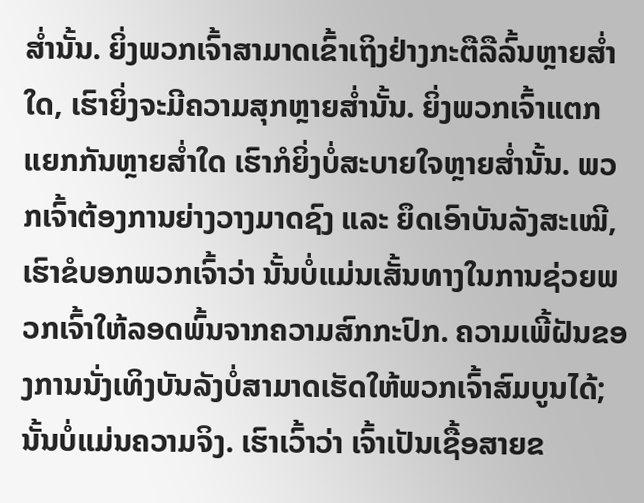ສໍ່ານັ້ນ. ຍິ່ງພວກເຈົ້າສາມາດເຂົ້າເຖິງຢ່າງກະຕືລືລົ້ນຫຼາຍສໍ່າໃດ, ເຮົາຍິ່ງຈະມີຄວາມສຸກຫຼາຍສໍ່ານັ້ນ. ຍິ່ງພວກເຈົ້າແຕກແຍກກັນຫຼາຍສໍ່າໃດ ເຮົາກໍຍິ່ງບໍ່ສະບາຍໃຈຫຼາຍສໍ່ານັ້ນ. ພວກເຈົ້າຕ້ອງການຍ່າງວາງມາດຊົງ ແລະ ຍຶດເອົາບັນລັງສະເໝີ, ເຮົາຂໍບອກພວກເຈົ້າວ່າ ນັ້ນບໍ່ແມ່ນເສັ້ນທາງໃນການຊ່ວຍພວກເຈົ້າໃຫ້ລອດພົ້ນຈາກຄວາມສົກກະປົກ. ຄວາມເພີ້ຝັນຂອງການນັ່ງເທິງບັນລັງບໍ່ສາມາດເຮັດໃຫ້ພວກເຈົ້າສົມບູນໄດ້; ນັ້ນບໍ່ແມ່ນຄວາມຈິງ. ເຮົາເວົ້າວ່າ ເຈົ້າເປັນເຊື້ອສາຍຂ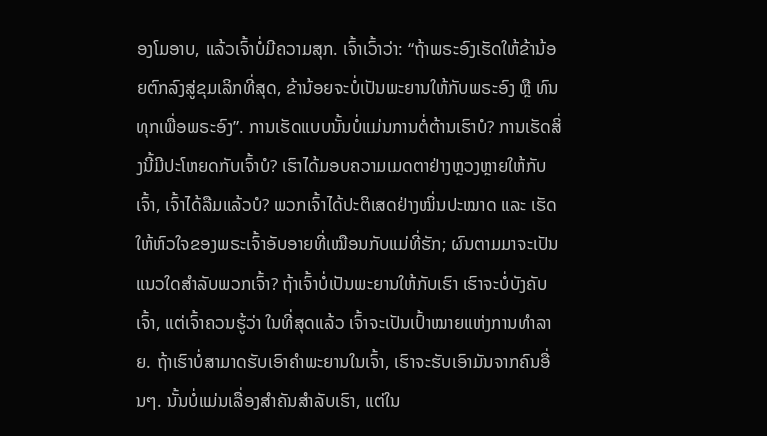ອງໂມອາບ, ແລ້ວເຈົ້າບໍ່ມີຄວາມສຸກ. ເຈົ້າເວົ້າວ່າ: “ຖ້າພຣະອົງເຮັດໃຫ້ຂ້ານ້ອຍຕົກລົງສູ່ຂຸມເລິກທີ່ສຸດ, ຂ້ານ້ອຍຈະບໍ່ເປັນພະຍານໃຫ້ກັບພຣະອົງ ຫຼື ທົນທຸກເພື່ອພຣະອົງ”. ການເຮັດແບບນັ້ນບໍ່ແມ່ນການຕໍ່ຕ້ານເຮົາບໍ? ການເຮັດສິ່ງນີ້ມີປະໂຫຍດກັບເຈົ້າບໍ? ເຮົາໄດ້ມອບຄວາມເມດຕາຢ່າງຫຼວງຫຼາຍໃຫ້ກັບເຈົ້າ, ເຈົ້າໄດ້ລືມແລ້ວບໍ? ພວກເຈົ້າໄດ້ປະຕິເສດຢ່າງໝິ່ນປະໝາດ ແລະ ເຮັດໃຫ້ຫົວໃຈຂອງພຣະເຈົ້າອັບອາຍທີ່ເໝືອນກັບແມ່ທີ່ຮັກ; ຜົນຕາມມາຈະເປັນແນວໃດສໍາລັບພວກເຈົ້າ? ຖ້າເຈົ້າບໍ່ເປັນພະຍານໃຫ້ກັບເຮົາ ເຮົາຈະບໍ່ບັງຄັບເຈົ້າ, ແຕ່ເຈົ້າຄວນຮູ້ວ່າ ໃນທີ່ສຸດແລ້ວ ເຈົ້າຈະເປັນເປົ້າໝາຍແຫ່ງການທຳລາຍ. ຖ້າເຮົາບໍ່ສາມາດຮັບເອົາຄຳພະຍານໃນເຈົ້າ, ເຮົາຈະຮັບເອົາມັນຈາກຄົນອື່ນໆ. ນັ້ນບໍ່ແມ່ນເລື່ອງສຳຄັນສຳລັບເຮົາ, ແຕ່ໃນ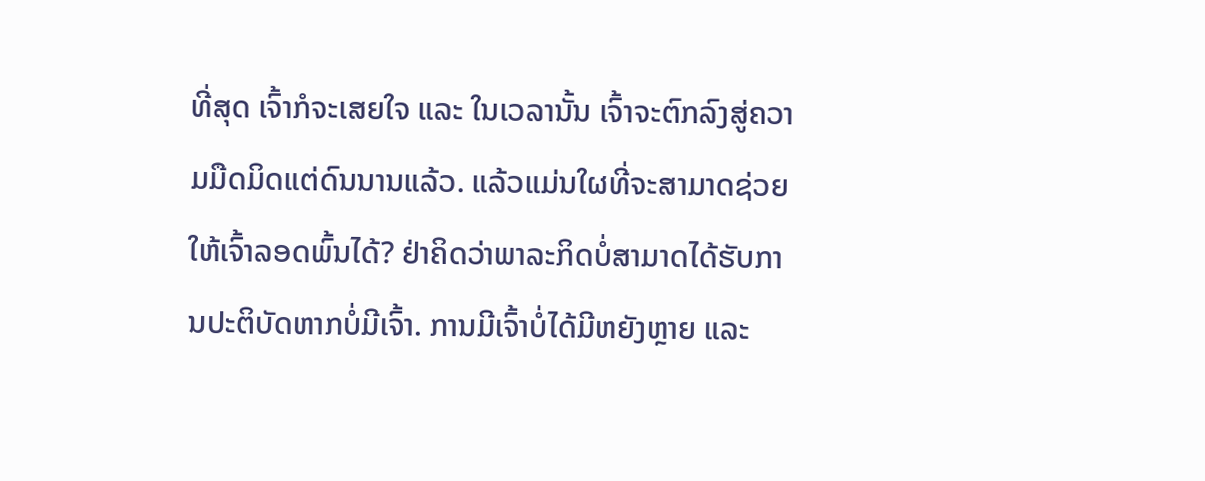ທີ່ສຸດ ເຈົ້າກໍຈະເສຍໃຈ ແລະ ໃນເວລານັ້ນ ເຈົ້າຈະຕົກລົງສູ່ຄວາມມືດມິດແຕ່ດົນນານແລ້ວ. ແລ້ວແມ່ນໃຜທີ່ຈະສາມາດຊ່ວຍໃຫ້ເຈົ້າລອດພົ້ນໄດ້? ຢ່າຄິດວ່າພາລະກິດບໍ່ສາມາດໄດ້ຮັບການປະຕິບັດຫາກບໍ່ມີເຈົ້າ. ການມີເຈົ້າບໍ່ໄດ້ມີຫຍັງຫຼາຍ ແລະ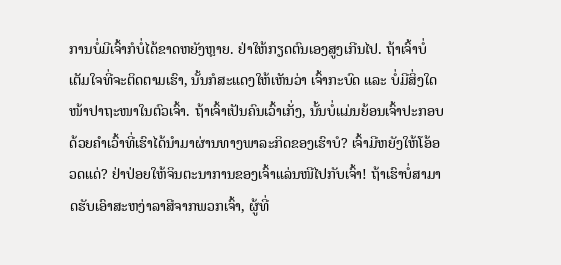ການບໍ່ມີເຈົ້າກໍບໍ່ໄດ້ຂາດຫຍັງຫຼາຍ. ຢ່າໃຫ້ກຽດຕົນເອງສູງເກີນໄປ. ຖ້າເຈົ້າບໍ່ເຕັມໃຈທີ່ຈະຕິດຕາມເຮົາ, ນັ້ນກໍສະແດງໃຫ້ເຫັນວ່າ ເຈົ້າກະບົດ ແລະ ບໍ່ມີສິ່ງໃດໜ້າປາຖະໜາໃນຕົວເຈົ້າ. ຖ້າເຈົ້າເປັນຄົນເວົ້າເກັ່ງ, ນັ້ນບໍ່ແມ່ນຍ້ອນເຈົ້າປະກອບດ້ວຍຄໍາເວົ້າທີ່ເຮົາໄດ້ນໍາມາຜ່ານທາງພາລະກິດຂອງເຮົາບໍ? ເຈົ້າມີຫຍັງໃຫ້ໂອ້ອວດແດ່? ຢ່າປ່ອຍໃຫ້ຈິນຕະນາການຂອງເຈົ້າແລ່ນໜີໄປກັບເຈົ້າ! ຖ້າເຮົາບໍ່ສາມາດຮັບເອົາສະຫງ່າລາສີຈາກພວກເຈົ້າ, ຜູ້ທີ່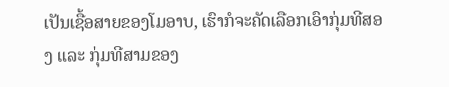ເປັນເຊື້ອສາຍຂອງໂມອາບ, ເຮົາກໍຈະຄັດເລືອກເອົາກຸ່ມທີສອງ ແລະ ກຸ່ມທີສາມຂອງ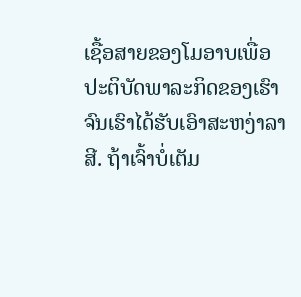ເຊື້ອສາຍຂອງໂມອາບເພື່ອປະຕິບັດພາລະກິດຂອງເຮົາຈົນເຮົາໄດ້ຮັບເອົາສະຫງ່າລາສີ. ຖ້າເຈົ້າບໍ່ເຕັມ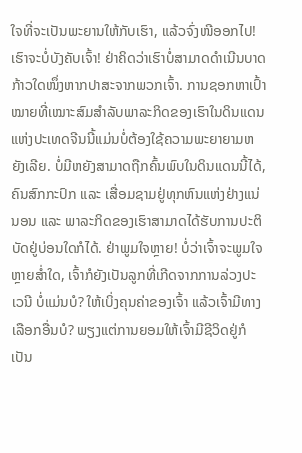ໃຈທີ່ຈະເປັນພະຍານໃຫ້ກັບເຮົາ, ແລ້ວຈົ່ງໜີອອກໄປ! ເຮົາຈະບໍ່ບັງຄັບເຈົ້າ! ຢ່າຄິດວ່າເຮົາບໍ່ສາມາດດຳເນີນບາດກ້າວໃດໜຶ່ງຫາກປາສະຈາກພວກເຈົ້າ. ການຊອກຫາເປົ້າໝາຍທີ່ເໝາະສົມສຳລັບພາລະກິດຂອງເຮົາໃນດິນແດນແຫ່ງປະເທດຈີນນີ້ແມ່ນບໍ່ຕ້ອງໃຊ້ຄວາມພະຍາຍາມຫຍັງເລີຍ. ບໍ່ມີຫຍັງສາມາດຖືກຄົ້ນພົບໃນດິນແດນນີ້ໄດ້, ຄົນສົກກະປົກ ແລະ ເສື່ອມຊາມຢູ່ທຸກຫົນແຫ່ງຢ່າງແນ່ນອນ ແລະ ພາລະກິດຂອງເຮົາສາມາດໄດ້ຮັບການປະຕິບັດຢູ່ບ່ອນໃດກໍໄດ້. ຢ່າພູມໃຈຫຼາຍ! ບໍ່ວ່າເຈົ້າຈະພູມໃຈຫຼາຍສໍ່າໃດ, ເຈົ້າກໍຍັງເປັນລູກທີ່ເກີດຈາກການລ່ວງປະເວນີ ບໍ່ແມ່ນບໍ? ໃຫ້ເບິ່ງຄຸນຄ່າຂອງເຈົ້າ ແລ້ວເຈົ້າມີທາງເລືອກອື່ນບໍ? ພຽງແຕ່ການຍອມໃຫ້ເຈົ້າມີຊີວິດຢູ່ກໍເປັນ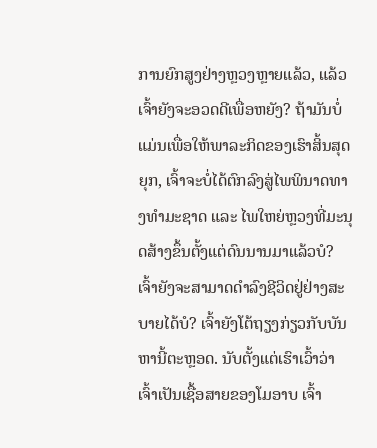ການຍົກສູງຢ່າງຫຼວງຫຼາຍແລ້ວ, ແລ້ວເຈົ້າຍັງຈະອວດດີເພື່ອຫຍັງ? ຖ້າມັນບໍ່ແມ່ນເພື່ອໃຫ້ພາລະກິດຂອງເຮົາສິ້ນສຸດຍຸກ, ເຈົ້າຈະບໍ່ໄດ້ຕົກລົງສູ່ໄພພິນາດທາງທຳມະຊາດ ແລະ ໄພໃຫຍ່ຫຼວງທີ່ມະນຸດສ້າງຂຶ້ນຕັ້ງແຕ່ດົນນານມາແລ້ວບໍ? ເຈົ້າຍັງຈະສາມາດດໍາລົງຊີວິດຢູ່ຢ່າງສະບາຍໄດ້ບໍ? ເຈົ້າຍັງໂຕ້ຖຽງກ່ຽວກັບບັນຫານີ້ຕະຫຼອດ. ນັບຕັ້ງແຕ່ເຮົາເວົ້າວ່າ ເຈົ້າເປັນເຊື້ອສາຍຂອງໂມອາບ ເຈົ້າ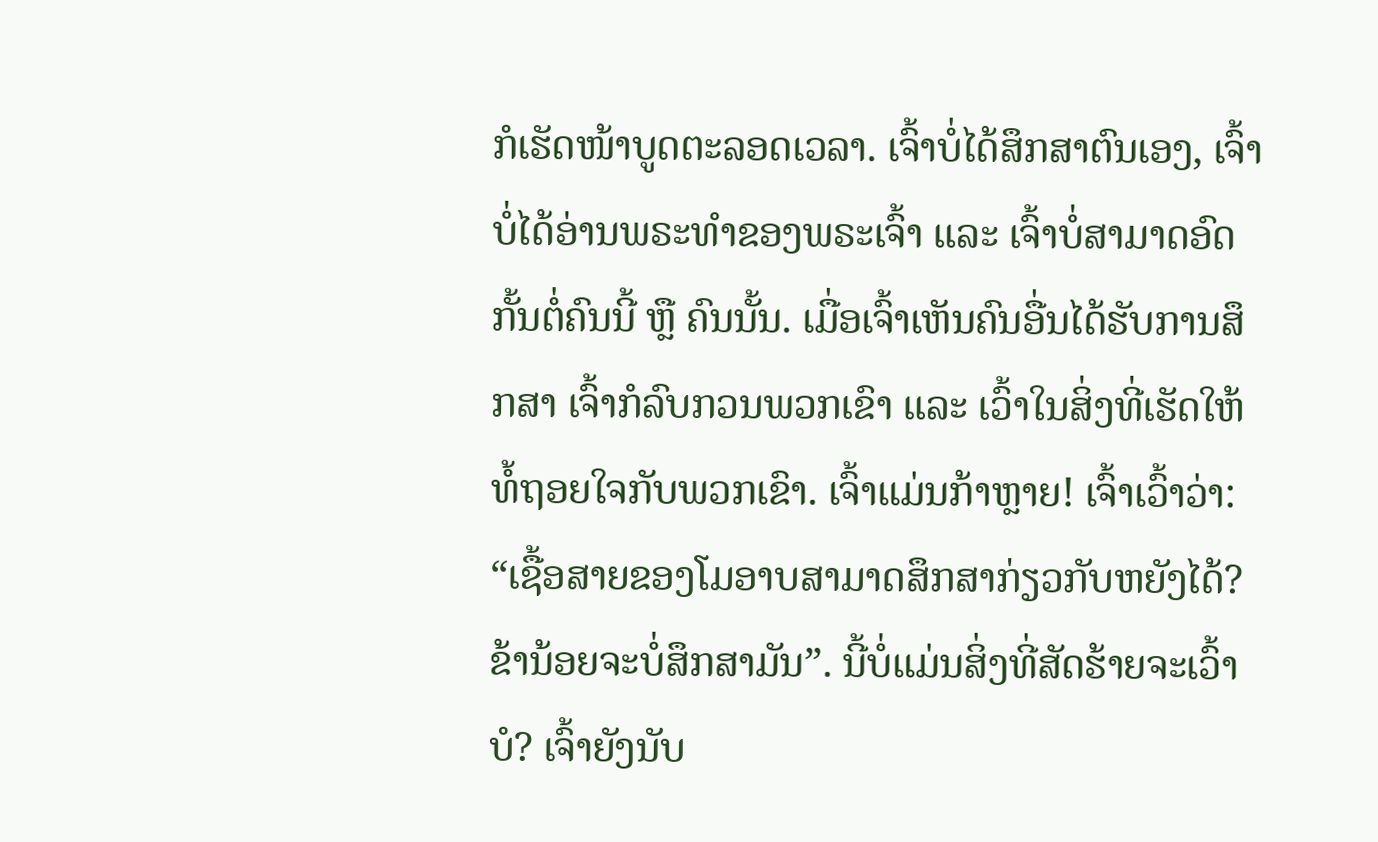ກໍເຮັດໜ້າບູດຕະລອດເວລາ. ເຈົ້າບໍ່ໄດ້ສຶກສາຕົນເອງ, ເຈົ້າບໍ່ໄດ້ອ່ານພຣະທຳຂອງພຣະເຈົ້າ ແລະ ເຈົ້າບໍ່ສາມາດອົດກັ້ນຕໍ່ຄົນນີ້ ຫຼື ຄົນນັ້ນ. ເມື່ອເຈົ້າເຫັນຄົນອື່ນໄດ້ຮັບການສຶກສາ ເຈົ້າກໍລົບກວນພວກເຂົາ ແລະ ເວົ້າໃນສິ່ງທີ່ເຮັດໃຫ້ທໍ້ຖອຍໃຈກັບພວກເຂົາ. ເຈົ້າແມ່ນກ້າຫຼາຍ! ເຈົ້າເວົ້າວ່າ: “ເຊື້ອສາຍຂອງໂມອາບສາມາດສຶກສາກ່ຽວກັບຫຍັງໄດ້? ຂ້ານ້ອຍຈະບໍ່ສຶກສາມັນ”. ນີ້ບໍ່ແມ່ນສິ່ງທີ່ສັດຮ້າຍຈະເວົ້າບໍ? ເຈົ້າຍັງນັບ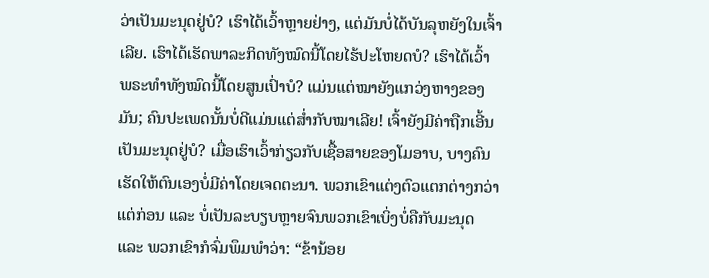ວ່າເປັນມະນຸດຢູ່ບໍ? ເຮົາໄດ້ເວົ້າຫຼາຍຢ່າງ, ແຕ່ມັນບໍ່ໄດ້ບັນລຸຫຍັງໃນເຈົ້າເລີຍ. ເຮົາໄດ້ເຮັດພາລະກິດທັງໝົດນີ້ໂດຍໄຮ້ປະໂຫຍດບໍ? ເຮົາໄດ້ເວົ້າພຣະທຳທັງໝົດນີ້ໂດຍສູນເປົ່າບໍ? ແມ່ນແຕ່ໝາຍັງແກວ່ງຫາງຂອງມັນ; ຄົນປະເພດນັ້ນບໍ່ດີແມ່ນແຕ່ສໍ່າກັບໝາເລີຍ! ເຈົ້າຍັງມີຄ່າຖືກເອີ້ນເປັນມະນຸດຢູ່ບໍ? ເມື່ອເຮົາເວົ້າກ່ຽວກັບເຊື້ອສາຍຂອງໂມອາບ, ບາງຄົນເຮັດໃຫ້ຕົນເອງບໍ່ມີຄ່າໂດຍເຈດຕະນາ. ພວກເຂົາແຕ່ງຕົວແຕກຕ່າງກວ່າແຕ່ກ່ອນ ແລະ ບໍ່ເປັນລະບຽບຫຼາຍຈົນພວກເຂົາເບິ່ງບໍ່ຄືກັບມະນຸດ ແລະ ພວກເຂົາກໍຈົ່ມພຶມພໍາວ່າ: “ຂ້ານ້ອຍ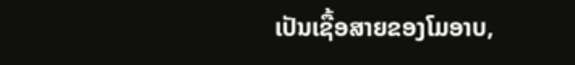ເປັນເຊື້ອສາຍຂອງໂມອາບ,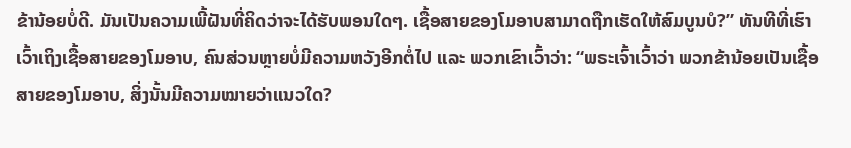ຂ້ານ້ອຍບໍ່ດີ. ມັນເປັນຄວາມເພີ້ຝັນທີ່ຄິດວ່າຈະໄດ້ຮັບພອນໃດໆ. ເຊື້ອສາຍຂອງໂມອາບສາມາດຖືກເຮັດໃຫ້ສົມບູນບໍ?” ທັນທີທີ່ເຮົາເວົ້າເຖິງເຊື້ອສາຍຂອງໂມອາບ, ຄົນສ່ວນຫຼາຍບໍ່ມີຄວາມຫວັງອີກຕໍ່ໄປ ແລະ ພວກເຂົາເວົ້າວ່າ: “ພຣະເຈົ້າເວົ້າວ່າ ພວກຂ້ານ້ອຍເປັນເຊື້ອສາຍຂອງໂມອາບ, ສິ່ງນັ້ນມີຄວາມໝາຍວ່າແນວໃດ?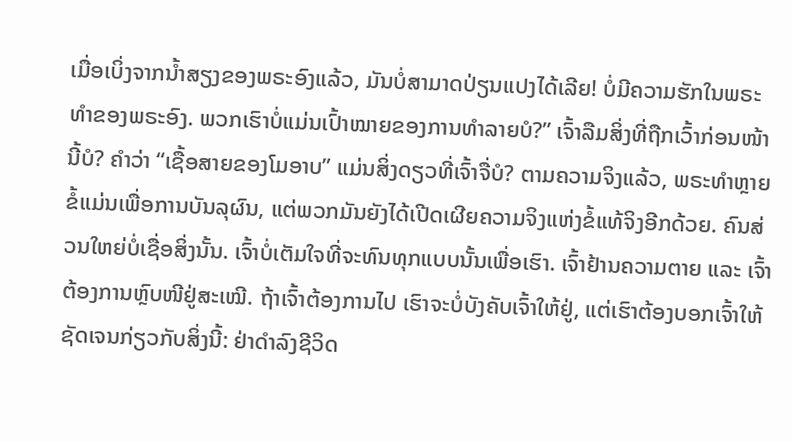ເມື່ອເບິ່ງຈາກນໍ້າສຽງຂອງພຣະອົງແລ້ວ, ມັນບໍ່ສາມາດປ່ຽນແປງໄດ້ເລີຍ! ບໍ່ມີຄວາມຮັກໃນພຣະທຳຂອງພຣະອົງ. ພວກເຮົາບໍ່ແມ່ນເປົ້າໝາຍຂອງການທຳລາຍບໍ?” ເຈົ້າລືມສິ່ງທີ່ຖືກເວົ້າກ່ອນໜ້ານີ້ບໍ? ຄຳວ່າ “ເຊື້ອສາຍຂອງໂມອາບ” ແມ່ນສິ່ງດຽວທີ່ເຈົ້າຈື່ບໍ? ຕາມຄວາມຈິງແລ້ວ, ພຣະທຳຫຼາຍຂໍ້ແມ່ນເພື່ອການບັນລຸຜົນ, ແຕ່ພວກມັນຍັງໄດ້ເປີດເຜີຍຄວາມຈິງແຫ່ງຂໍ້ແທ້ຈິງອີກດ້ວຍ. ຄົນສ່ວນໃຫຍ່ບໍ່ເຊື່ອສິ່ງນັ້ນ. ເຈົ້າບໍ່ເຕັມໃຈທີ່ຈະທົນທຸກແບບນັ້ນເພື່ອເຮົາ. ເຈົ້າຢ້ານຄວາມຕາຍ ແລະ ເຈົ້າຕ້ອງການຫຼົບໜີຢູ່ສະເໝີ. ຖ້າເຈົ້າຕ້ອງການໄປ ເຮົາຈະບໍ່ບັງຄັບເຈົ້າໃຫ້ຢູ່, ແຕ່ເຮົາຕ້ອງບອກເຈົ້າໃຫ້ຊັດເຈນກ່ຽວກັບສິ່ງນີ້: ຢ່າດຳລົງຊີວິດ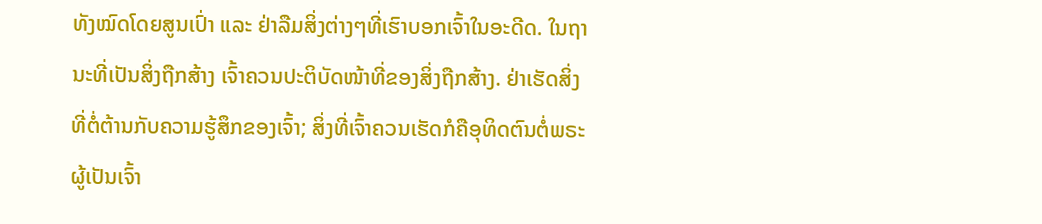ທັງໝົດໂດຍສູນເປົ່າ ແລະ ຢ່າລືມສິ່ງຕ່າງໆທີ່ເຮົາບອກເຈົ້າໃນອະດີດ. ໃນຖານະທີ່ເປັນສິ່ງຖືກສ້າງ ເຈົ້າຄວນປະຕິບັດໜ້າທີ່ຂອງສິ່ງຖືກສ້າງ. ຢ່າເຮັດສິ່ງທີ່ຕໍ່ຕ້ານກັບຄວາມຮູ້ສຶກຂອງເຈົ້າ; ສິ່ງທີ່ເຈົ້າຄວນເຮັດກໍຄືອຸທິດຕົນຕໍ່ພຣະຜູ້ເປັນເຈົ້າ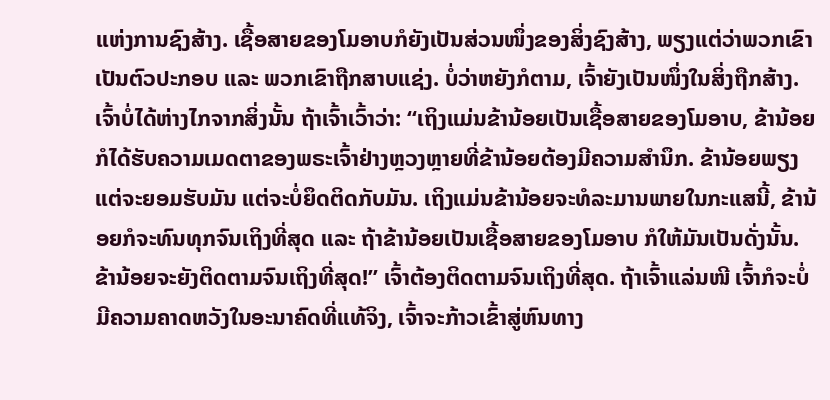ແຫ່ງການຊົງສ້າງ. ເຊື້ອສາຍຂອງໂມອາບກໍຍັງເປັນສ່ວນໜຶ່ງຂອງສິ່ງຊົງສ້າງ, ພຽງແຕ່ວ່າພວກເຂົາເປັນຕົວປະກອບ ແລະ ພວກເຂົາຖືກສາບແຊ່ງ. ບໍ່ວ່າຫຍັງກໍຕາມ, ເຈົ້າຍັງເປັນໜຶ່ງໃນສິ່ງຖືກສ້າງ. ເຈົ້າບໍ່ໄດ້ຫ່າງໄກຈາກສິ່ງນັ້ນ ຖ້າເຈົ້າເວົ້າວ່າ: “ເຖິງແມ່ນຂ້ານ້ອຍເປັນເຊື້ອສາຍຂອງໂມອາບ, ຂ້ານ້ອຍກໍໄດ້ຮັບຄວາມເມດຕາຂອງພຣະເຈົ້າຢ່າງຫຼວງຫຼາຍທີ່ຂ້ານ້ອຍຕ້ອງມີຄວາມສຳນຶກ. ຂ້ານ້ອຍພຽງແຕ່ຈະຍອມຮັບມັນ ແຕ່ຈະບໍ່ຍຶດຕິດກັບມັນ. ເຖິງແມ່ນຂ້ານ້ອຍຈະທໍລະມານພາຍໃນກະແສນີ້, ຂ້ານ້ອຍກໍຈະທົນທຸກຈົນເຖິງທີ່ສຸດ ແລະ ຖ້າຂ້ານ້ອຍເປັນເຊື້ອສາຍຂອງໂມອາບ ກໍໃຫ້ມັນເປັນດັ່ງນັ້ນ. ຂ້ານ້ອຍຈະຍັງຕິດຕາມຈົນເຖິງທີ່ສຸດ!” ເຈົ້າຕ້ອງຕິດຕາມຈົນເຖິງທີ່ສຸດ. ຖ້າເຈົ້າແລ່ນໜີ ເຈົ້າກໍຈະບໍ່ມີຄວາມຄາດຫວັງໃນອະນາຄົດທີ່ແທ້ຈິງ, ເຈົ້າຈະກ້າວເຂົ້າສູ່ຫົນທາງ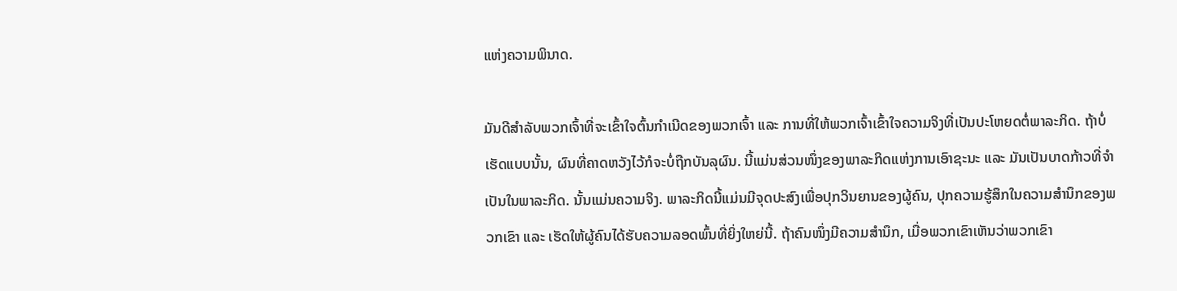ແຫ່ງຄວາມພິນາດ.

ມັນດີສໍາລັບພວກເຈົ້າທີ່ຈະເຂົ້າໃຈຕົ້ນກຳເນີດຂອງພວກເຈົ້າ ແລະ ການທີ່ໃຫ້ພວກເຈົ້າເຂົ້າໃຈຄວາມຈິງທີ່ເປັນປະໂຫຍດຕໍ່ພາລະກິດ. ຖ້າບໍ່ເຮັດແບບນັ້ນ, ຜົນທີ່ຄາດຫວັງໄວ້ກໍຈະບໍ່ຖືກບັນລຸຜົນ. ນີ້ແມ່ນສ່ວນໜຶ່ງຂອງພາລະກິດແຫ່ງການເອົາຊະນະ ແລະ ມັນເປັນບາດກ້າວທີ່ຈຳເປັນໃນພາລະກິດ. ນັ້ນແມ່ນຄວາມຈິງ. ພາລະກິດນີ້ແມ່ນມີຈຸດປະສົງເພື່ອປຸກວິນຍານຂອງຜູ້ຄົນ, ປຸກຄວາມຮູ້ສຶກໃນຄວາມສຳນຶກຂອງພວກເຂົາ ແລະ ເຮັດໃຫ້ຜູ້ຄົນໄດ້ຮັບຄວາມລອດພົ້ນທີ່ຍິ່ງໃຫຍ່ນີ້. ຖ້າຄົນໜຶ່ງມີຄວາມສຳນຶກ, ເມື່ອພວກເຂົາເຫັນວ່າພວກເຂົາ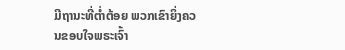ມີຖານະທີ່ຕໍ່າຕ້ອຍ ພວກເຂົາຍິ່ງຄວນຂອບໃຈພຣະເຈົ້າ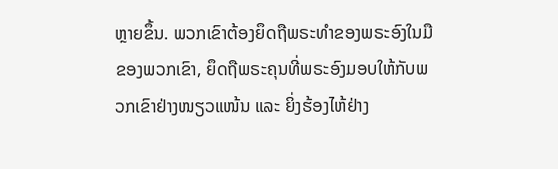ຫຼາຍຂຶ້ນ. ພວກເຂົາຕ້ອງຍຶດຖືພຣະທຳຂອງພຣະອົງໃນມືຂອງພວກເຂົາ, ຍຶດຖືພຣະຄຸນທີ່ພຣະອົງມອບໃຫ້ກັບພວກເຂົາຢ່າງໜຽວແໜ້ນ ແລະ ຍິ່ງຮ້ອງໄຫ້ຢ່າງ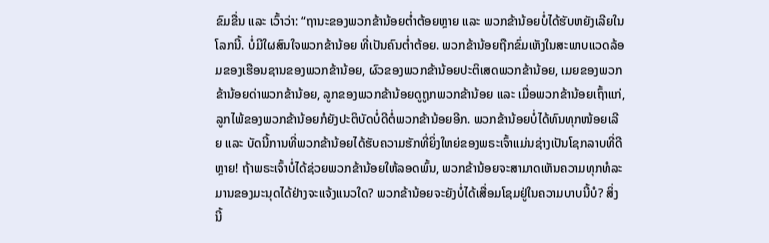ຂົມຂື່ນ ແລະ ເວົ້າວ່າ: “ຖານະຂອງພວກຂ້ານ້ອຍຕໍ່າຕ້ອຍຫຼາຍ ແລະ ພວກຂ້ານ້ອຍບໍ່ໄດ້ຮັບຫຍັງເລີຍໃນໂລກນີ້. ບໍ່ມີໃຜສົນໃຈພວກຂ້ານ້ອຍ ທີ່ເປັນຄົນຕໍ່າຕ້ອຍ. ພວກຂ້ານ້ອຍຖືກຂົ່ມເຫັງໃນສະພາບແວດລ້ອມຂອງເຮືອນຊານຂອງພວກຂ້ານ້ອຍ, ຜົວຂອງພວກຂ້ານ້ອຍປະຕິເສດພວກຂ້ານ້ອຍ, ເມຍຂອງພວກຂ້ານ້ອຍດ່າພວກຂ້ານ້ອຍ, ລູກຂອງພວກຂ້ານ້ອຍດູຖູກພວກຂ້ານ້ອຍ ແລະ ເມື່ອພວກຂ້ານ້ອຍເຖົ້າແກ່, ລູກໄພ້ຂອງພວກຂ້ານ້ອຍກໍຍັງປະຕິບັດບໍ່ດີຕໍ່ພວກຂ້ານ້ອຍອີກ. ພວກຂ້ານ້ອຍບໍ່ໄດ້ທົນທຸກໜ້ອຍເລີຍ ແລະ ບັດນີ້ການທີ່ພວກຂ້ານ້ອຍໄດ້ຮັບຄວາມຮັກທີ່ຍິ່ງໃຫຍ່ຂອງພຣະເຈົ້າແມ່ນຊ່າງເປັນໂຊກລາບທີ່ດີຫຼາຍ! ຖ້າພຣະເຈົ້າບໍ່ໄດ້ຊ່ວຍພວກຂ້ານ້ອຍໃຫ້ລອດພົ້ນ, ພວກຂ້ານ້ອຍຈະສາມາດເຫັນຄວາມທຸກທໍລະມານຂອງມະນຸດໄດ້ຢ່າງຈະແຈ້ງແນວໃດ? ພວກຂ້ານ້ອຍຈະຍັງບໍ່ໄດ້ເສື່ອມໂຊມຢູ່ໃນຄວາມບາບນີ້ບໍ? ສິ່ງນີ້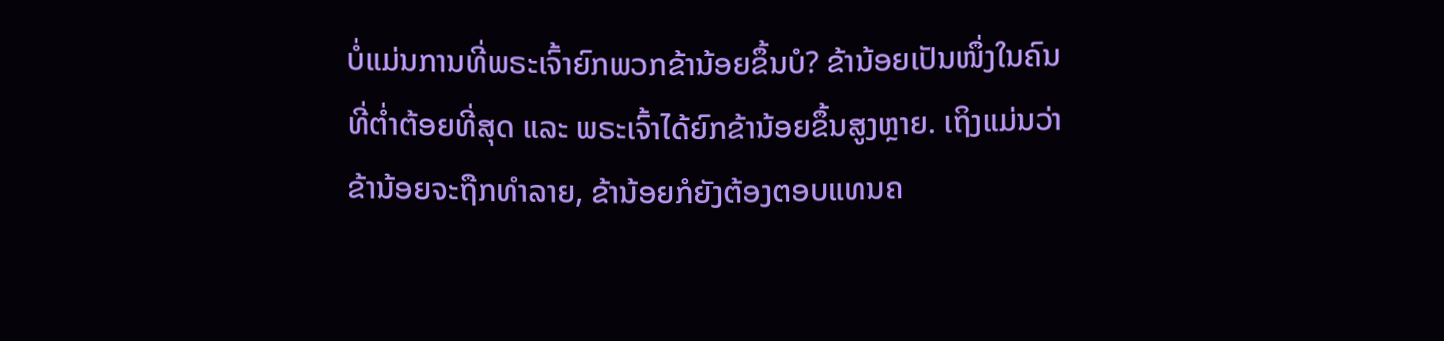ບໍ່ແມ່ນການທີ່ພຣະເຈົ້າຍົກພວກຂ້ານ້ອຍຂຶ້ນບໍ? ຂ້ານ້ອຍເປັນໜຶ່ງໃນຄົນທີ່ຕໍ່າຕ້ອຍທີ່ສຸດ ແລະ ພຣະເຈົ້າໄດ້ຍົກຂ້ານ້ອຍຂຶ້ນສູງຫຼາຍ. ເຖິງແມ່ນວ່າຂ້ານ້ອຍຈະຖືກທຳລາຍ, ຂ້ານ້ອຍກໍຍັງຕ້ອງຕອບແທນຄ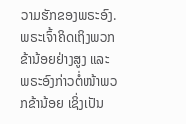ວາມຮັກຂອງພຣະອົງ. ພຣະເຈົ້າຄິດເຖິງພວກຂ້ານ້ອຍຢ່າງສູງ ແລະ ພຣະອົງກ່າວຕໍ່ໜ້າພວກຂ້ານ້ອຍ ເຊິ່ງເປັນ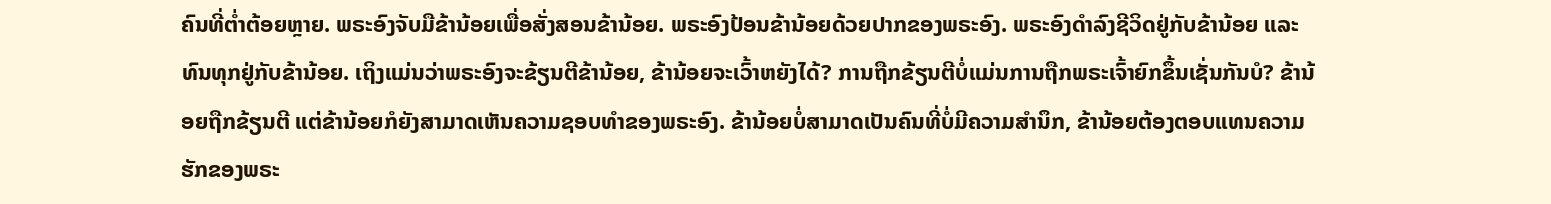ຄົນທີ່ຕໍ່າຕ້ອຍຫຼາຍ. ພຣະອົງຈັບມືຂ້ານ້ອຍເພື່ອສັ່ງສອນຂ້ານ້ອຍ. ພຣະອົງປ້ອນຂ້ານ້ອຍດ້ວຍປາກຂອງພຣະອົງ. ພຣະອົງດໍາລົງຊີວິດຢູ່ກັບຂ້ານ້ອຍ ແລະ ທົນທຸກຢູ່ກັບຂ້ານ້ອຍ. ເຖິງແມ່ນວ່າພຣະອົງຈະຂ້ຽນຕີຂ້ານ້ອຍ, ຂ້ານ້ອຍຈະເວົ້າຫຍັງໄດ້? ການຖືກຂ້ຽນຕີບໍ່ແມ່ນການຖືກພຣະເຈົ້າຍົກຂຶ້ນເຊັ່ນກັນບໍ? ຂ້ານ້ອຍຖືກຂ້ຽນຕີ ແຕ່ຂ້ານ້ອຍກໍຍັງສາມາດເຫັນຄວາມຊອບທໍາຂອງພຣະອົງ. ຂ້ານ້ອຍບໍ່ສາມາດເປັນຄົນທີ່ບໍ່ມີຄວາມສໍານຶກ, ຂ້ານ້ອຍຕ້ອງຕອບແທນຄວາມຮັກຂອງພຣະ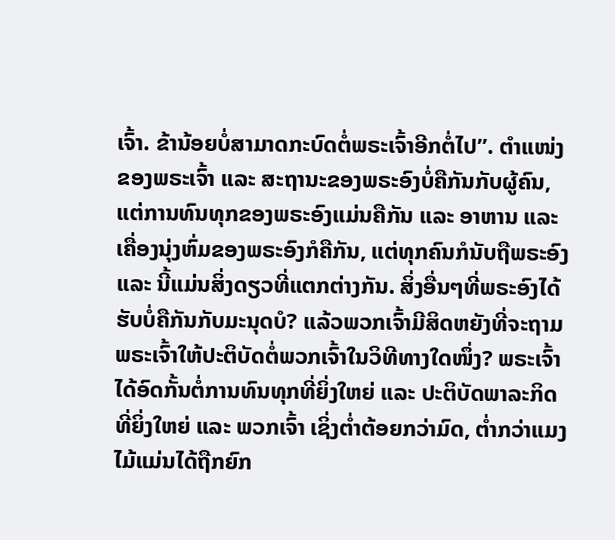ເຈົ້າ. ຂ້ານ້ອຍບໍ່ສາມາດກະບົດຕໍ່ພຣະເຈົ້າອີກຕໍ່ໄປ”. ຕໍາແໜ່ງຂອງພຣະເຈົ້າ ແລະ ສະຖານະຂອງພຣະອົງບໍ່ຄືກັນກັບຜູ້ຄົນ, ແຕ່ການທົນທຸກຂອງພຣະອົງແມ່ນຄືກັນ ແລະ ອາຫານ ແລະ ເຄື່ອງນຸ່ງຫົ່ມຂອງພຣະອົງກໍຄືກັນ, ແຕ່ທຸກຄົນກໍນັບຖືພຣະອົງ ແລະ ນີ້ແມ່ນສິ່ງດຽວທີ່ແຕກຕ່າງກັນ. ສິ່ງອື່ນໆທີ່ພຣະອົງໄດ້ຮັບບໍ່ຄືກັນກັບມະນຸດບໍ? ແລ້ວພວກເຈົ້າມີສິດຫຍັງທີ່ຈະຖາມພຣະເຈົ້າໃຫ້ປະຕິບັດຕໍ່ພວກເຈົ້າໃນວິທີທາງໃດໜຶ່ງ? ພຣະເຈົ້າໄດ້ອົດກັ້ນຕໍ່ການທົນທຸກທີ່ຍິ່ງໃຫຍ່ ແລະ ປະຕິບັດພາລະກິດທີ່ຍິ່ງໃຫຍ່ ແລະ ພວກເຈົ້າ ເຊິ່ງຕໍ່າຕ້ອຍກວ່າມົດ, ຕໍ່າກວ່າແມງໄມ້ແມ່ນໄດ້ຖືກຍົກ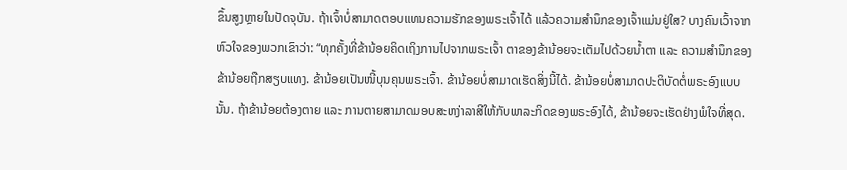ຂຶ້ນສູງຫຼາຍໃນປັດຈຸບັນ. ຖ້າເຈົ້າບໍ່ສາມາດຕອບແທນຄວາມຮັກຂອງພຣະເຈົ້າໄດ້ ແລ້ວຄວາມສຳນຶກຂອງເຈົ້າແມ່ນຢູ່ໃສ? ບາງຄົນເວົ້າຈາກຫົວໃຈຂອງພວກເຂົາວ່າ: “ທຸກຄັ້ງທີ່ຂ້ານ້ອຍຄິດເຖິງການໄປຈາກພຣະເຈົ້າ ຕາຂອງຂ້ານ້ອຍຈະເຕັມໄປດ້ວຍນໍ້າຕາ ແລະ ຄວາມສຳນຶກຂອງຂ້ານ້ອຍຖືກສຽບແທງ. ຂ້ານ້ອຍເປັນໜີ້ບຸນຄຸນພຣະເຈົ້າ. ຂ້ານ້ອຍບໍ່ສາມາດເຮັດສິ່ງນີ້ໄດ້. ຂ້ານ້ອຍບໍ່ສາມາດປະຕິບັດຕໍ່ພຣະອົງແບບນັ້ນ. ຖ້າຂ້ານ້ອຍຕ້ອງຕາຍ ແລະ ການຕາຍສາມາດມອບສະຫງ່າລາສີໃຫ້ກັບພາລະກິດຂອງພຣະອົງໄດ້, ຂ້ານ້ອຍຈະເຮັດຢ່າງພໍໃຈທີ່ສຸດ.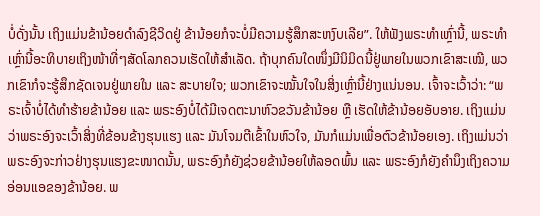ບໍ່ດັ່ງນັ້ນ ເຖິງແມ່ນຂ້ານ້ອຍດຳລົງຊີວິດຢູ່ ຂ້ານ້ອຍກໍຈະບໍ່ມີຄວາມຮູ້ສຶກສະຫງົບເລີຍ”. ໃຫ້ຟັງພຣະທຳເຫຼົ່ານີ້, ພຣະທໍາເຫຼົ່ານີ້ອະທິບາຍເຖິງໜ້າທີ່ໆສັດໂລກຄວນເຮັດໃຫ້ສຳເລັດ. ຖ້າບຸກຄົນໃດໜຶ່ງມີນິມິດນີ້ຢູ່ພາຍໃນພວກເຂົາສະເໝີ, ພວກເຂົາກໍຈະຮູ້ສຶກຊັດເຈນຢູ່ພາຍໃນ ແລະ ສະບາຍໃຈ; ພວກເຂົາຈະໝັ້ນໃຈໃນສິ່ງເຫຼົ່ານີ້ຢ່າງແນ່ນອນ. ເຈົ້າຈະເວົ້າວ່າ: “ພຣະເຈົ້າບໍ່ໄດ້ທຳຮ້າຍຂ້ານ້ອຍ ແລະ ພຣະອົງບໍ່ໄດ້ມີເຈດຕະນາຫົວຂວັນຂ້ານ້ອຍ ຫຼື ເຮັດໃຫ້ຂ້ານ້ອຍອັບອາຍ. ເຖິງແມ່ນວ່າພຣະອົງຈະເວົ້າສິ່ງທີ່ຂ້ອນຂ້າງຮຸນແຮງ ແລະ ມັນໂຈມຕີເຂົ້າໃນຫົວໃຈ, ມັນກໍແມ່ນເພື່ອຕົວຂ້ານ້ອຍເອງ. ເຖິງແມ່ນວ່າພຣະອົງຈະກ່າວຢ່າງຮຸນແຮງຂະໜາດນັ້ນ, ພຣະອົງກໍຍັງຊ່ວຍຂ້ານ້ອຍໃຫ້ລອດພົ້ນ ແລະ ພຣະອົງກໍຍັງຄຳນຶງເຖິງຄວາມອ່ອນແອຂອງຂ້ານ້ອຍ. ພ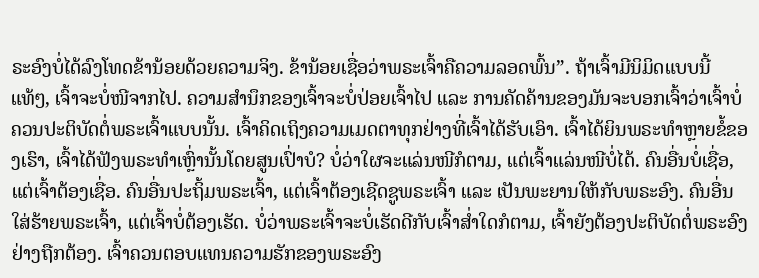ຣະອົງບໍ່ໄດ້ລົງໂທດຂ້ານ້ອຍດ້ວຍຄວາມຈິງ. ຂ້ານ້ອຍເຊື່ອວ່າພຣະເຈົ້າຄືຄວາມລອດພົ້ນ”. ຖ້າເຈົ້າມີນິມິດແບບນີ້ແທ້ໆ, ເຈົ້າຈະບໍ່ໜີຈາກໄປ. ຄວາມສຳນຶກຂອງເຈົ້າຈະບໍ່ປ່ອຍເຈົ້າໄປ ແລະ ການຄັດຄ້ານຂອງມັນຈະບອກເຈົ້າວ່າເຈົ້າບໍ່ຄວນປະຕິບັດຕໍ່ພຣະເຈົ້າແບບນັ້ນ. ເຈົ້າຄິດເຖິງຄວາມເມດຕາທຸກຢ່າງທີ່ເຈົ້າໄດ້ຮັບເອົາ. ເຈົ້າໄດ້ຍິນພຣະທຳຫຼາຍຂໍ້ຂອງເຮົາ, ເຈົ້າໄດ້ຟັງພຣະທຳເຫຼົ່ານັ້ນໂດຍສູນເປົ່າບໍ? ບໍ່ວ່າໃຜຈະແລ່ນໜີກໍຕາມ, ແຕ່ເຈົ້າແລ່ນໜີບໍ່ໄດ້. ຄົນອື່ນບໍ່ເຊື່ອ, ແຕ່ເຈົ້າຕ້ອງເຊື່ອ. ຄົນອື່ນປະຖິ້ມພຣະເຈົ້າ, ແຕ່ເຈົ້າຕ້ອງເຊີດຊູພຣະເຈົ້າ ແລະ ເປັນພະຍານໃຫ້ກັບພຣະອົງ. ຄົນອື່ນໃສ່ຮ້າຍພຣະເຈົ້າ, ແຕ່ເຈົ້າບໍ່ຕ້ອງເຮັດ. ບໍ່ວ່າພຣະເຈົ້າຈະບໍ່ເຮັດດີກັບເຈົ້າສໍ່າໃດກໍຕາມ, ເຈົ້າຍັງຕ້ອງປະຕິບັດຕໍ່ພຣະອົງຢ່າງຖືກຕ້ອງ. ເຈົ້າຄວນຕອບແທນຄວາມຮັກຂອງພຣະອົງ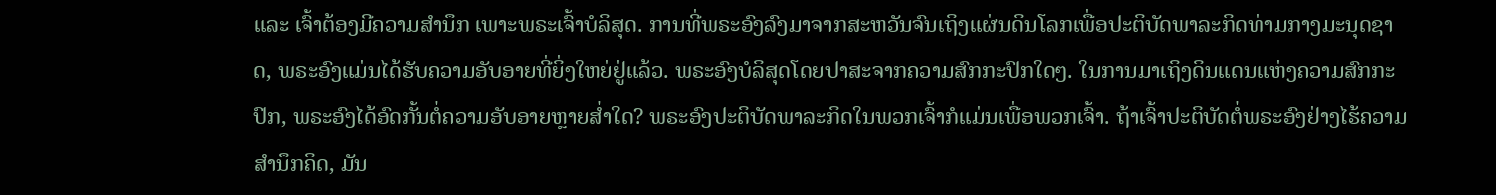ແລະ ເຈົ້າຕ້ອງມີຄວາມສຳນຶກ ເພາະພຣະເຈົ້າບໍລິສຸດ. ການທີ່ພຣະອົງລົງມາຈາກສະຫວັນຈົນເຖິງແຜ່ນດິນໂລກເພື່ອປະຕິບັດພາລະກິດທ່າມກາງມະນຸດຊາດ, ພຣະອົງແມ່ນໄດ້ຮັບຄວາມອັບອາຍທີ່ຍິ່ງໃຫຍ່ຢູ່ແລ້ວ. ພຣະອົງບໍລິສຸດໂດຍປາສະຈາກຄວາມສົກກະປົກໃດໆ. ໃນການມາເຖິງດິນແດນແຫ່ງຄວາມສົກກະປົກ, ພຣະອົງໄດ້ອົດກັ້ນຕໍ່ຄວາມອັບອາຍຫຼາຍສໍ່າໃດ? ພຣະອົງປະຕິບັດພາລະກິດໃນພວກເຈົ້າກໍແມ່ນເພື່ອພວກເຈົ້າ. ຖ້າເຈົ້າປະຕິບັດຕໍ່ພຣະອົງຢ່າງໄຮ້ຄວາມສໍານຶກຄິດ, ມັນ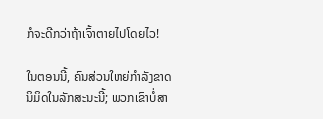ກໍຈະດີກວ່າຖ້າເຈົ້າຕາຍໄປໂດຍໄວ!

ໃນຕອນນີ້, ຄົນສ່ວນໃຫຍ່ກຳລັງຂາດນິມິດໃນລັກສະນະນີ້; ພວກເຂົາບໍ່ສາ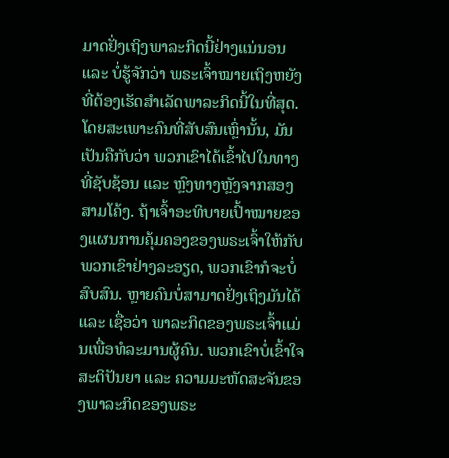ມາດຢັ່ງເຖິງພາລະກິດນີ້ຢ່າງແນ່ນອນ ແລະ ບໍ່ຮູ້ຈັກວ່າ ພຣະເຈົ້າໝາຍເຖິງຫຍັງທີ່ຕ້ອງເຮັດສຳເລັດພາລະກິດນີ້ໃນທີ່ສຸດ. ໂດຍສະເພາະຄົນທີ່ສັບສົນເຫຼົ່ານັ້ນ, ມັນເປັນຄືກັບວ່າ ພວກເຂົາໄດ້ເຂົ້າໄປໃນທາງທີ່ຊັບຊ້ອນ ແລະ ຫຼົງທາງຫຼັງຈາກສອງສາມໂຄ້ງ. ຖ້າເຈົ້າອະທິບາຍເປົ້າໝາຍຂອງແຜນການຄຸ້ມຄອງຂອງພຣະເຈົ້າໃຫ້ກັບພວກເຂົາຢ່າງລະອຽດ, ພວກເຂົາກໍຈະບໍ່ສົບສົນ. ຫຼາຍຄົນບໍ່ສາມາດຢັ່ງເຖິງມັນໄດ້ ແລະ ເຊື່ອວ່າ ພາລະກິດຂອງພຣະເຈົ້າແມ່ນເພື່ອທໍລະມານຜູ້ຄົນ. ພວກເຂົາບໍ່ເຂົ້າໃຈສະຕິປັນຍາ ແລະ ຄວາມມະຫັດສະຈັນຂອງພາລະກິດຂອງພຣະ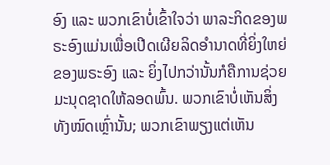ອົງ ແລະ ພວກເຂົາບໍ່ເຂົ້າໃຈວ່າ ພາລະກິດຂອງພຣະອົງແມ່ນເພື່ອເປີດເຜີຍລິດອຳນາດທີ່ຍິ່ງໃຫຍ່ຂອງພຣະອົງ ແລະ ຍິ່ງໄປກວ່ານັ້ນກໍຄືການຊ່ວຍມະນຸດຊາດໃຫ້ລອດພົ້ນ. ພວກເຂົາບໍ່ເຫັນສິ່ງທັງໝົດເຫຼົ່ານັ້ນ; ພວກເຂົາພຽງແຕ່ເຫັນ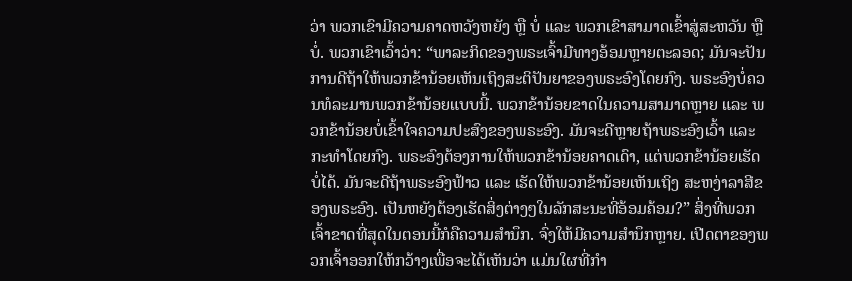ວ່າ ພວກເຂົາມີຄວາມຄາດຫວັງຫຍັງ ຫຼື ບໍ່ ແລະ ພວກເຂົາສາມາດເຂົ້າສູ່ສະຫວັນ ຫຼື ບໍ່. ພວກເຂົາເວົ້າວ່າ: “ພາລະກິດຂອງພຣະເຈົ້າມີທາງອ້ອມຫຼາຍຕະລອດ; ມັນຈະປັນການດີຖ້າໃຫ້ພວກຂ້ານ້ອຍເຫັນເຖິງສະຕິປັນຍາຂອງພຣະອົງໂດຍກົງ. ພຣະອົງບໍ່ຄວນທໍລະມານພວກຂ້ານ້ອຍແບບນີ້. ພວກຂ້ານ້ອຍຂາດໃນຄວາມສາມາດຫຼາຍ ແລະ ພວກຂ້ານ້ອຍບໍ່ເຂົ້າໃຈຄວາມປະສົງຂອງພຣະອົງ. ມັນຈະດີຫຼາຍຖ້າພຣະອົງເວົ້າ ແລະ ກະທຳໂດຍກົງ. ພຣະອົງຕ້ອງການໃຫ້ພວກຂ້ານ້ອຍຄາດເດົາ, ແຕ່ພວກຂ້ານ້ອຍເຮັດບໍ່ໄດ້. ມັນຈະດີຖ້າພຣະອົງຟ້າວ ແລະ ເຮັດໃຫ້ພວກຂ້ານ້ອຍເຫັນເຖິງ ສະຫງ່າລາສີຂອງພຣະອົງ. ເປັນຫຍັງຕ້ອງເຮັດສິ່ງຕ່າງໆໃນລັກສະນະທີ່ອ້ອມຄ້ອມ?” ສິ່ງທີ່ພວກເຈົ້າຂາດທີ່ສຸດໃນຕອນນີ້ກໍຄືຄວາມສຳນຶກ. ຈົ່ງໃຫ້ມີຄວາມສໍານຶກຫຼາຍ. ເປີດຕາຂອງພວກເຈົ້າອອກໃຫ້ກວ້າງເພື່ອຈະໄດ້ເຫັນວ່າ ແມ່ນໃຜທີ່ກຳ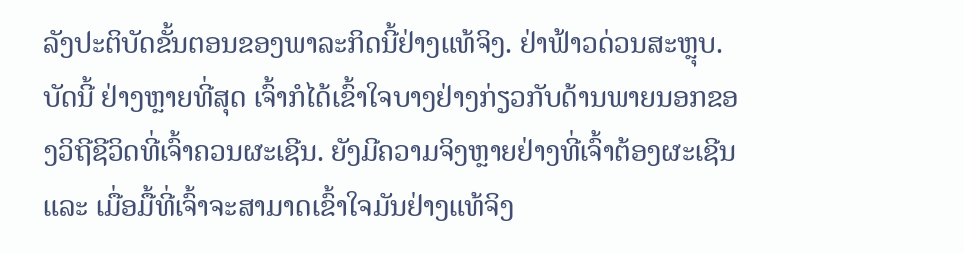ລັງປະຕິບັດຂັ້ນຕອນຂອງພາລະກິດນີ້ຢ່າງແທ້ຈິງ. ຢ່າຟ້າວດ່ວນສະຫຼຸບ. ບັດນີ້ ຢ່າງຫຼາຍທີ່ສຸດ ເຈົ້າກໍໄດ້ເຂົ້າໃຈບາງຢ່າງກ່ຽວກັບດ້ານພາຍນອກຂອງວິຖີຊີວິດທີ່ເຈົ້າຄວນຜະເຊີນ. ຍັງມີຄວາມຈິງຫຼາຍຢ່າງທີ່ເຈົ້າຕ້ອງຜະເຊີນ ແລະ ເມື່ອມື້ທີ່ເຈົ້າຈະສາມາດເຂົ້າໃຈມັນຢ່າງແທ້ຈິງ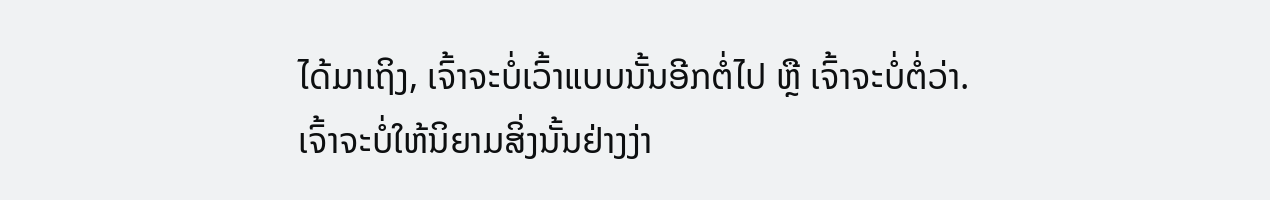ໄດ້ມາເຖິງ, ເຈົ້າຈະບໍ່ເວົ້າແບບນັ້ນອີກຕໍ່ໄປ ຫຼື ເຈົ້າຈະບໍ່ຕໍ່ວ່າ. ເຈົ້າຈະບໍ່ໃຫ້ນິຍາມສິ່ງນັ້ນຢ່າງງ່າ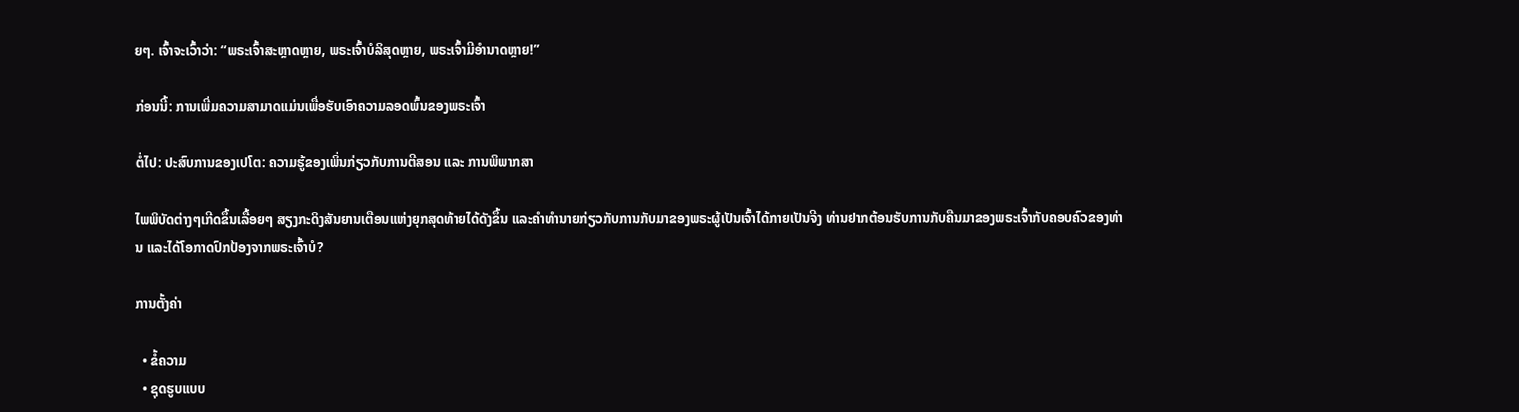ຍໆ. ເຈົ້າຈະເວົ້າວ່າ: “ພຣະເຈົ້າສະຫຼາດຫຼາຍ, ພຣະເຈົ້າບໍລິສຸດຫຼາຍ, ພຣະເຈົ້າມີອຳນາດຫຼາຍ!”

ກ່ອນນີ້: ການເພີ່ມຄວາມສາມາດແມ່ນເພື່ອຮັບເອົາຄວາມລອດພົ້ນຂອງພຣະເຈົ້າ

ຕໍ່ໄປ: ປະສົບການຂອງເປໂຕ: ຄວາມຮູ້ຂອງເພິ່ນກ່ຽວກັບການຕີສອນ ແລະ ການພິພາກສາ

ໄພພິບັດຕ່າງໆເກີດຂຶ້ນເລື້ອຍໆ ສຽງກະດິງສັນຍານເຕືອນແຫ່ງຍຸກສຸດທ້າຍໄດ້ດັງຂຶ້ນ ແລະຄໍາທໍານາຍກ່ຽວກັບການກັບມາຂອງພຣະຜູ້ເປັນເຈົ້າໄດ້ກາຍເປັນຈີງ ທ່ານຢາກຕ້ອນຮັບການກັບຄືນມາຂອງພຣະເຈົ້າກັບຄອບຄົວຂອງທ່ານ ແລະໄດ້ໂອກາດປົກປ້ອງຈາກພຣະເຈົ້າບໍ?

ການຕັ້ງຄ່າ

  • ຂໍ້ຄວາມ
  • ຊຸດຮູບແບບ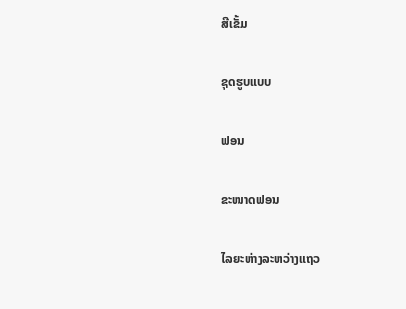ສີເຂັ້ມ

ຊຸດຮູບແບບ

ຟອນ

ຂະໜາດຟອນ

ໄລຍະຫ່າງລະຫວ່າງແຖວ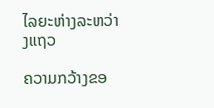ໄລຍະຫ່າງລະຫວ່າງແຖວ

ຄວາມກວ້າງຂອ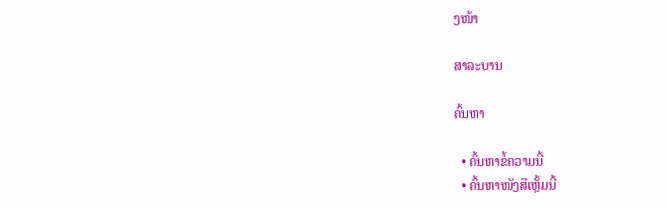ງໜ້າ

ສາລະບານ

ຄົ້ນຫາ

  • ຄົ້ນຫາຂໍ້ຄວາມນີ້
  • ຄົ້ນຫາໜັງສືເຫຼັ້ມນີ້